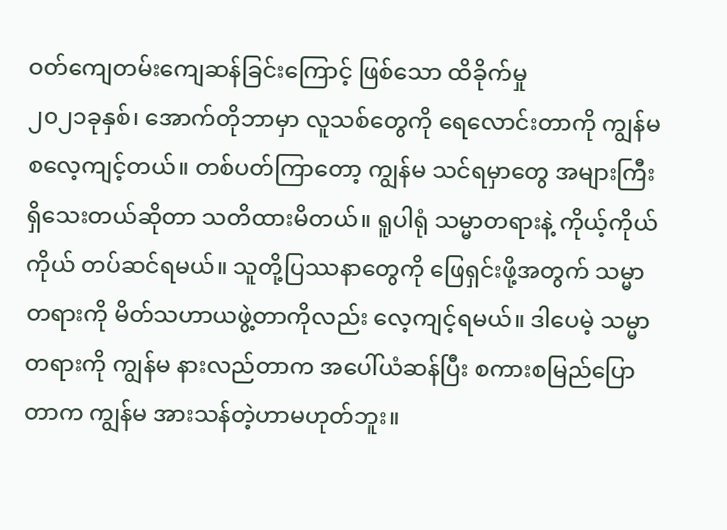ဝတ်ကျေတမ်းကျေဆန်ခြင်းကြောင့် ဖြစ်သော ထိခိုက်မှု
၂၀၂၁ခုနှစ်၊ အောက်တိုဘာမှာ လူသစ်တွေကို ရေလောင်းတာကို ကျွန်မ စလေ့ကျင့်တယ်။ တစ်ပတ်ကြာတော့ ကျွန်မ သင်ရမှာတွေ အများကြီးရှိသေးတယ်ဆိုတာ သတိထားမိတယ်။ ရူပါရုံ သမ္မာတရားနဲ့ ကိုယ့်ကိုယ်ကိုယ် တပ်ဆင်ရမယ်။ သူတို့ပြဿနာတွေကို ဖြေရှင်းဖို့အတွက် သမ္မာတရားကို မိတ်သဟာယဖွဲ့တာကိုလည်း လေ့ကျင့်ရမယ်။ ဒါပေမဲ့ သမ္မာတရားကို ကျွန်မ နားလည်တာက အပေါ်ယံဆန်ပြီး စကားစမြည်ပြောတာက ကျွန်မ အားသန်တဲ့ဟာမဟုတ်ဘူး။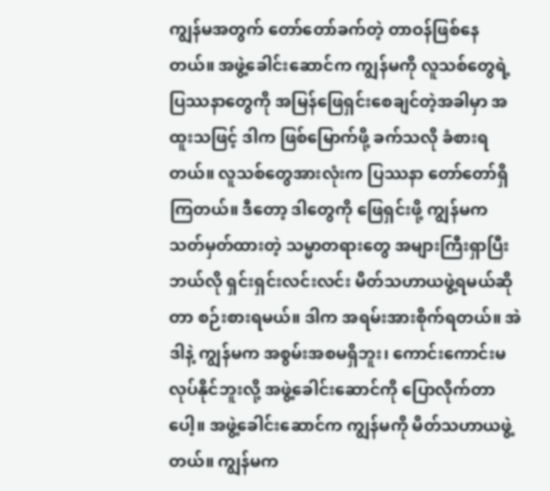ကျွန်မအတွက် တော်တော်ခက်တဲ့ တာဝန်ဖြစ်နေတယ်။ အဖွဲ့ခေါင်းဆောင်က ကျွန်မကို လူသစ်တွေရဲ့ ပြဿနာတွေကို အမြန်ဖြေရှင်းစေချင်တဲ့အခါမှာ အထူးသဖြင့် ဒါက ဖြစ်မြောက်ဖို့ ခက်သလို ခံစားရတယ်။ လူသစ်တွေအားလုံးက ပြဿနာ တော်တော်ရှိကြတယ်။ ဒီတော့ ဒါတွေကို ဖြေရှင်းဖို့ ကျွန်မက သတ်မှတ်ထားတဲ့ သမ္မာတရားတွေ အများကြီးရှာပြီး ဘယ်လို ရှင်းရှင်းလင်းလင်း မိတ်သဟာယဖွဲ့ရမယ်ဆိုတာ စဉ်းစားရမယ်။ ဒါက အရမ်းအားစိုက်ရတယ်။ အဲဒါနဲ့ ကျွန်မက အစွမ်းအစမရှိဘူး၊ ကောင်းကောင်းမလုပ်နိုင်ဘူးလို့ အဖွဲ့ခေါင်းဆောင်ကို ပြောလိုက်တာပေါ့။ အဖွဲ့ခေါင်းဆောင်က ကျွန်မကို မိတ်သဟာယဖွဲ့တယ်။ ကျွန်မက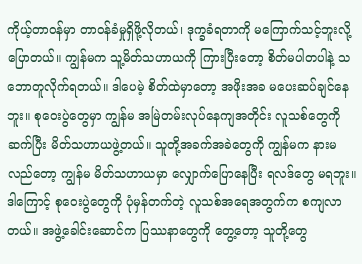ကိုယ့်တာဝန်မှာ တာဝန်ခံမှုရှိဖို့လိုတယ်၊ ဒုက္ခခံရတာကို မကြောက်သင့်ဘူးလို့ ပြောတယ်။ ကျွန်မက သူ့မိတ်သဟာယကို ကြားပြီးတော့ စိတ်မပါတပါနဲ့ သဘောတူလိုက်ရတယ်။ ဒါပေမဲ့ စိတ်ထဲမှာတော့ အဖိုးအခ မပေးဆပ်ချင်နေဘူး။ စုဝေးပွဲတွေမှာ ကျွန်မ အမြဲတမ်းလုပ်နေကျအတိုင်း လူသစ်တွေကို ဆက်ပြီး မိတ်သဟာယဖွဲ့တယ်။ သူတို့အခက်အခဲတွေကို ကျွန်မက နားမလည်တော့ ကျွန်မ မိတ်သဟာယမှာ လျှောက်ပြောနေပြီး ရလဒ်တွေ မရဘူး။ ဒါကြောင့် စုဝေးပွဲတွေကို ပုံမှန်တက်တဲ့ လူသစ်အရေအတွက်က စကျလာတယ်။ အဖွဲ့ခေါင်းဆောင်က ပြဿနာတွေကို တွေ့တော့ သူတို့တွေ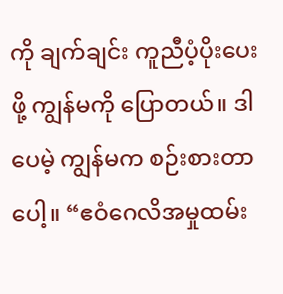ကို ချက်ချင်း ကူညီပံ့ပိုးပေးဖို့ ကျွန်မကို ပြောတယ်။ ဒါပေမဲ့ ကျွန်မက စဉ်းစားတာပေါ့။ “ဧဝံဂေလိအမှုထမ်း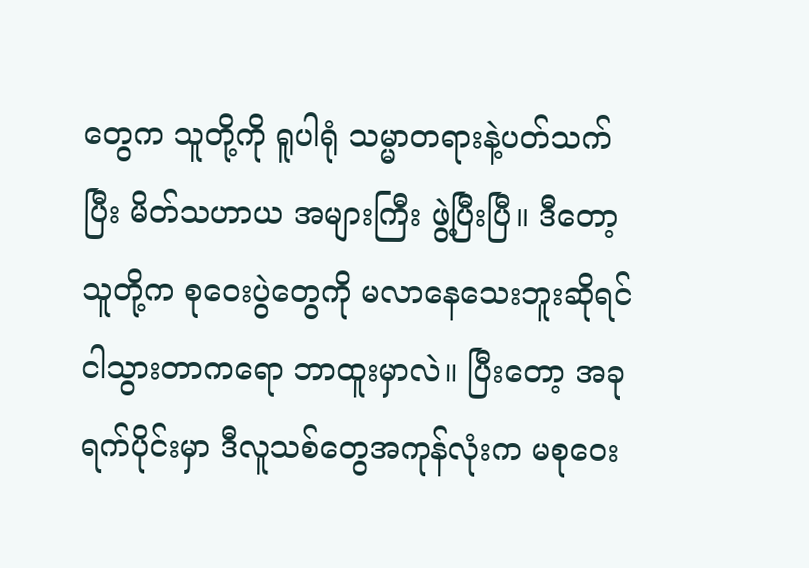တွေက သူတို့ကို ရူပါရုံ သမ္မာတရားနဲ့ပတ်သက်ပြီး မိတ်သဟာယ အများကြီး ဖွဲ့ပြီးပြီ။ ဒီတော့ သူတို့က စုဝေးပွဲတွေကို မလာနေသေးဘူးဆိုရင် ငါသွားတာကရော ဘာထူးမှာလဲ။ ပြီးတော့ အခုရက်ပိုင်းမှာ ဒီလူသစ်တွေအကုန်လုံးက မစုဝေး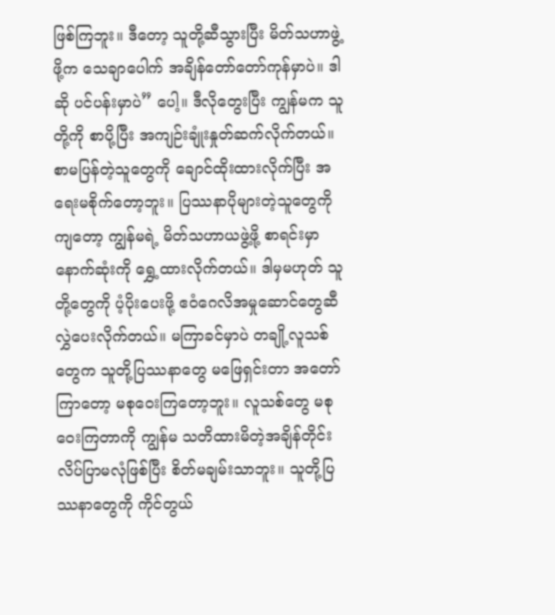ဖြစ်ကြဘူး။ ဒီတော့ သူတို့ဆီသွားပြီး မိတ်သဟာဖွဲ့ဖို့က သေချာပေါက် အချိန်တော်တော်ကုန်မှာပဲ။ ဒါဆို ပင်ပန်းမှာပဲ” ပေါ့။ ဒီလိုတွေးပြီး ကျွန်မက သူတို့ကို စာပို့ပြီး အကျဉ်းချုံးနှုတ်ဆက်လိုက်တယ်။ စာမပြန်တဲ့သူတွေကို ချောင်ထိုးထားလိုက်ပြီး အရေးမစိုက်တော့ဘူး။ ပြဿနာပိုများတဲ့သူတွေကိုကျတော့ ကျွန်မရဲ့ မိတ်သဟာယဖွဲ့ဖို့ စာရင်းမှာ နောက်ဆုံးကို ရွှေ့ထားလိုက်တယ်။ ဒါမှမဟုတ် သူတို့တွေကို ပံ့ပိုးပေးဖို့ ဧဝံဂေလိအမှုဆောင်တွေဆီ လွှဲပေးလိုက်တယ်။ မကြာခင်မှာပဲ တချို့လူသစ်တွေက သူတို့ပြဿနာတွေ မဖြေရှင်းတာ အတော်ကြာတော့ မစုဝေးကြတော့ဘူး။ လူသစ်တွေ မစုဝေးကြတာကို ကျွန်မ သတိထားမိတဲ့အချိန်တိုင်း လိပ်ပြာမလုံဖြစ်ပြီး စိတ်မချမ်းသာဘူး။ သူတို့ပြဿနာတွေကို ကိုင်တွယ်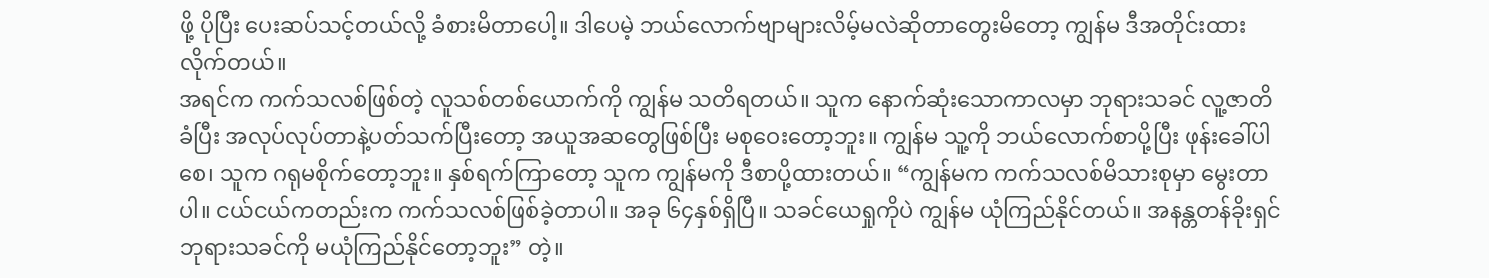ဖို့ ပိုပြီး ပေးဆပ်သင့်တယ်လို့ ခံစားမိတာပေါ့။ ဒါပေမဲ့ ဘယ်လောက်ဗျာများလိမ့်မလဲဆိုတာတွေးမိတော့ ကျွန်မ ဒီအတိုင်းထားလိုက်တယ်။
အရင်က ကက်သလစ်ဖြစ်တဲ့ လူသစ်တစ်ယောက်ကို ကျွန်မ သတိရတယ်။ သူက နောက်ဆုံးသောကာလမှာ ဘုရားသခင် လူ့ဇာတိခံပြီး အလုပ်လုပ်တာနဲ့ပတ်သက်ပြီးတော့ အယူအဆတွေဖြစ်ပြီး မစုဝေးတော့ဘူး။ ကျွန်မ သူ့ကို ဘယ်လောက်စာပို့ပြီး ဖုန်းခေါ်ပါစေ၊ သူက ဂရုမစိုက်တော့ဘူး။ နှစ်ရက်ကြာတော့ သူက ကျွန်မကို ဒီစာပို့ထားတယ်။ “ကျွန်မက ကက်သလစ်မိသားစုမှာ မွေးတာပါ။ ငယ်ငယ်ကတည်းက ကက်သလစ်ဖြစ်ခဲ့တာပါ။ အခု ၆၄နှစ်ရှိပြီ။ သခင်ယေရှုကိုပဲ ကျွန်မ ယုံကြည်နိုင်တယ်။ အနန္တတန်ခိုးရှင် ဘုရားသခင်ကို မယုံကြည်နိုင်တော့ဘူး” တဲ့။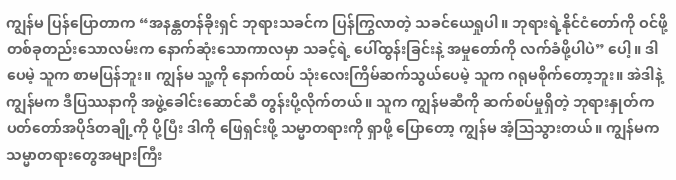ကျွန်မ ပြန်ပြောတာက “အနန္တတန်ခိုးရှင် ဘုရားသခင်က ပြန်ကြွလာတဲ့ သခင်ယေရှုပါ။ ဘုရားရဲ့နိုင်ငံတော်ကို ဝင်ဖို့ တစ်ခုတည်းသောလမ်းက နောက်ဆုံးသောကာလမှာ သခင့်ရဲ့ ပေါ်ထွန်းခြင်းနဲ့ အမှုတော်ကို လက်ခံဖို့ပါပဲ” ပေါ့။ ဒါပေမဲ့ သူက စာမပြန်ဘူး။ ကျွန်မ သူ့ကို နောက်ထပ် သုံးလေးကြိမ်ဆက်သွယ်ပေမဲ့ သူက ဂရုမစိုက်တော့ဘူး။ အဲဒါနဲ့ ကျွန်မက ဒီပြဿနာကို အဖွဲ့ခေါင်းဆောင်ဆီ တွန်းပို့လိုက်တယ်။ သူက ကျွန်မဆီကို ဆက်စပ်မှုရှိတဲ့ ဘုရားနှုတ်ကပတ်တော်အပိုဒ်တချို့ကို ပို့ပြီး ဒါကို ဖြေရှင်းဖို့ သမ္မာတရားကို ရှာဖို့ ပြောတော့ ကျွန်မ အံ့ဩသွားတယ်။ ကျွန်မက သမ္မာတရားတွေအများကြီး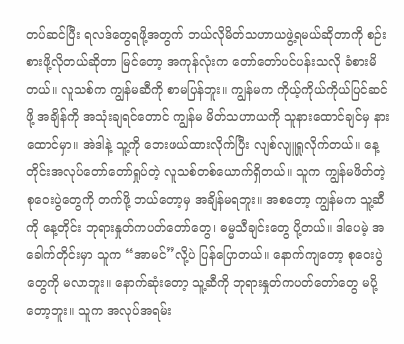တပ်ဆင်ပြီး ရလဒ်တွေရဖို့အတွက် ဘယ်လိုမိတ်သဟာယဖွဲ့ရမယ်ဆိုတာကို စဉ်းစားဖို့လိုတယ်ဆိုတာ မြင်တော့ အကုန်လုံးက တော်တော်ပင်ပန်းသလို ခံစားမိတယ်။ လူသစ်က ကျွန်မဆီကို စာမပြန်ဘူး။ ကျွန်မက ကိုယ့်ကိုယ်ကိုယ်ပြင်ဆင်ဖို့ အချိန်ကို အသုံးချရင်တောင် ကျွန်မ မိတ်သဟာယကို သူနားထောင်ချင်မှ နားထောင်မှာ။ အဲဒါနဲ့ သူ့ကို ဘေးဖယ်ထားလိုက်ပြီး လျစ်လျူရှုလိုက်တယ်။ နေ့တိုင်းအလုပ်တော်တော်ရှုပ်တဲ့ လူသစ်တစ်ယောက်ရှိတယ်။ သူက ကျွန်မဖိတ်တဲ့ စုဝေးပွဲတွေကို တက်ဖို့ ဘယ်တော့မှ အချိန်မရဘူး။ အစတော့ ကျွန်မက သူ့ဆီကို နေ့တိုင်း ဘုရားနှုတ်ကပတ်တော်တွေ၊ ဓမ္မသီချင်းတွေ ပို့တယ်။ ဒါပေမဲ့ အခေါက်တိုင်းမှာ သူက “အာမင်”လို့ပဲ ပြန်ပြောတယ်။ နောက်ကျတော့ စုဝေးပွဲတွေကို မလာဘူး။ နောက်ဆုံးတော့ သူ့ဆီကို ဘုရားနှုတ်ကပတ်တော်တွေ မပို့တော့ဘူး။ သူက အလုပ်အရမ်း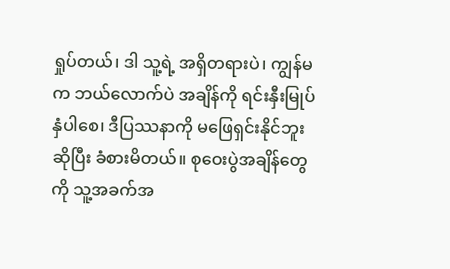ရှုပ်တယ်၊ ဒါ သူ့ရဲ့ အရှိတရားပဲ၊ ကျွန်မက ဘယ်လောက်ပဲ အချိန်ကို ရင်းနှီးမြုပ်နှံပါစေ၊ ဒီပြဿနာကို မဖြေရှင်းနိုင်ဘူးဆိုပြီး ခံစားမိတယ်။ စုဝေးပွဲအချိန်တွေကို သူ့အခက်အ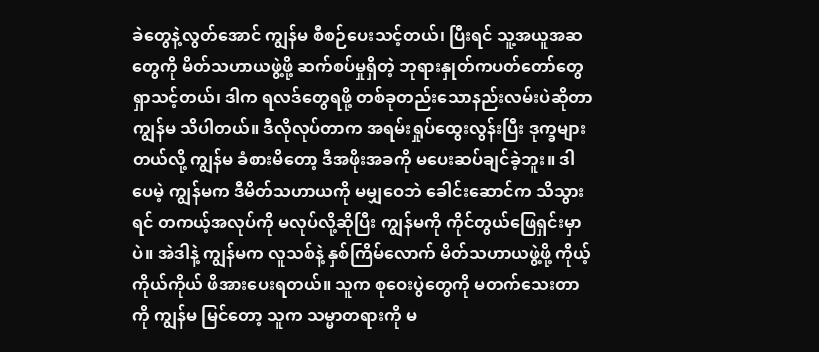ခဲတွေနဲ့လွတ်အောင် ကျွန်မ စီစဉ်ပေးသင့်တယ်၊ ပြီးရင် သူ့အယူအဆတွေကို မိတ်သဟာယဖွဲ့ဖို့ ဆက်စပ်မှုရှိတဲ့ ဘုရားနှုတ်ကပတ်တော်တွေရှာသင့်တယ်၊ ဒါက ရလဒ်တွေရဖို့ တစ်ခုတည်းသောနည်းလမ်းပဲဆိုတာ ကျွန်မ သိပါတယ်။ ဒီလိုလုပ်တာက အရမ်းရှုပ်ထွေးလွန်းပြီး ဒုက္ခများတယ်လို့ ကျွန်မ ခံစားမိတော့ ဒီအဖိုးအခကို မပေးဆပ်ချင်ခဲ့ဘူး။ ဒါပေမဲ့ ကျွန်မက ဒီမိတ်သဟာယကို မမျှဝေဘဲ ခေါင်းဆောင်က သိသွားရင် တကယ့်အလုပ်ကို မလုပ်လို့ဆိုပြီး ကျွန်မကို ကိုင်တွယ်ဖြေရှင်းမှာပဲ။ အဲဒါနဲ့ ကျွန်မက လူသစ်နဲ့ နှစ်ကြိမ်လောက် မိတ်သဟာယဖွဲ့ဖို့ ကိုယ့်ကိုယ်ကိုယ် ဖိအားပေးရတယ်။ သူက စုဝေးပွဲတွေကို မတက်သေးတာကို ကျွန်မ မြင်တော့ သူက သမ္မာတရားကို မ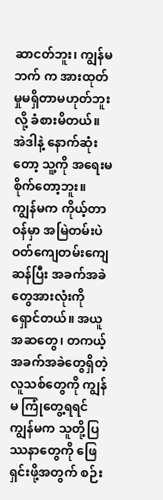ဆာငတ်ဘူး၊ ကျွန်မဘက် က အားထုတ်မှုမရှိတာမဟုတ်ဘူးလို့ ခံစားမိတယ်။ အဲဒါနဲ့ နောက်ဆုံးတော့ သူ့ကို အရေးမစိုက်တော့ဘူး။ ကျွန်မက ကိုယ့်တာဝန်မှာ အမြဲတမ်းပဲ ဝတ်ကျေတမ်းကျေဆန်ပြီး အခက်အခဲတွေအားလုံးကို ရှောင်တယ်။ အယူအဆတွေ၊ တကယ့်အခက်အခဲတွေရှိတဲ့ လူသစ်တွေကို ကျွန်မ ကြုံတွေ့ရရင် ကျွန်မက သူတို့ပြဿနာတွေကို ဖြေရှင်းဖို့အတွက် စဉ်း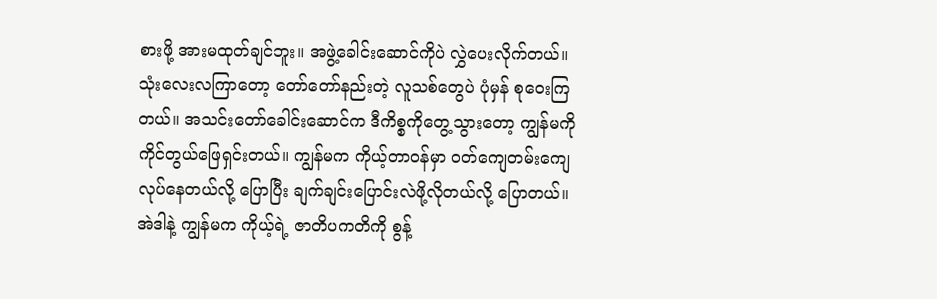စားဖို့ အားမထုတ်ချင်ဘူး။ အဖွဲ့ခေါင်းဆောင်ကိုပဲ လွှဲပေးလိုက်တယ်။ သုံးလေးလကြာတော့ တော်တော်နည်းတဲ့ လူသစ်တွေပဲ ပုံမှန် စုဝေးကြတယ်။ အသင်းတော်ခေါင်းဆောင်က ဒီကိစ္စကိုတွေ့သွားတော့ ကျွန်မကို ကိုင်တွယ်ဖြေရှင်းတယ်။ ကျွန်မက ကိုယ့်တာဝန်မှာ ဝတ်ကျေတမ်းကျေလုပ်နေတယ်လို့ ပြောပြီး ချက်ချင်းပြောင်းလဲဖို့လိုတယ်လို့ ပြောတယ်။ အဲဒါနဲ့ ကျွန်မက ကိုယ့်ရဲ့ ဇာတိပကတိကို စွန့်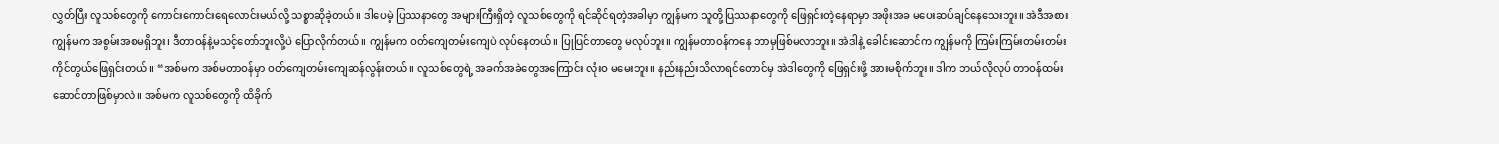လွှတ်ပြီး လူသစ်တွေကို ကောင်းကောင်းရေလောင်းမယ်လို့ သစ္စာဆိုခဲ့တယ်။ ဒါပေမဲ့ ပြဿနာတွေ အများကြီးရှိတဲ့ လူသစ်တွေကို ရင်ဆိုင်ရတဲ့အခါမှာ ကျွန်မက သူတို့ပြဿနာတွေကို ဖြေရှင်းတဲ့နေရာမှာ အဖိုးအခ မပေးဆပ်ချင်နေသေးဘူး။ အဲဒီအစား ကျွန်မက အစွမ်းအစမရှိဘူး၊ ဒီတာဝန်နဲ့မသင့်တော်ဘူးလို့ပဲ ပြောလိုက်တယ်။ ကျွန်မက ဝတ်ကျေတမ်းကျေပဲ လုပ်နေတယ်။ ပြုပြင်တာတွေ မလုပ်ဘူး။ ကျွန်မတာဝန်ကနေ ဘာမှဖြစ်မလာဘူး။ အဲဒါနဲ့ ခေါင်းဆောင်က ကျွန်မကို ကြမ်းကြမ်းတမ်းတမ်း ကိုင်တွယ်ဖြေရှင်းတယ်။ “အစ်မက အစ်မတာဝန်မှာ ဝတ်ကျေတမ်းကျေဆန်လွန်းတယ်။ လူသစ်တွေရဲ့ အခက်အခဲတွေအကြောင်း လုံးဝ မမေးဘူး။ နည်းနည်းသိလာရင်တောင်မှ အဲဒါတွေကို ဖြေရှင်းဖို့ အားမစိုက်ဘူး။ ဒါက ဘယ်လိုလုပ် တာဝန်ထမ်းဆောင်တာဖြစ်မှာလဲ။ အစ်မက လူသစ်တွေကို ထိခိုက်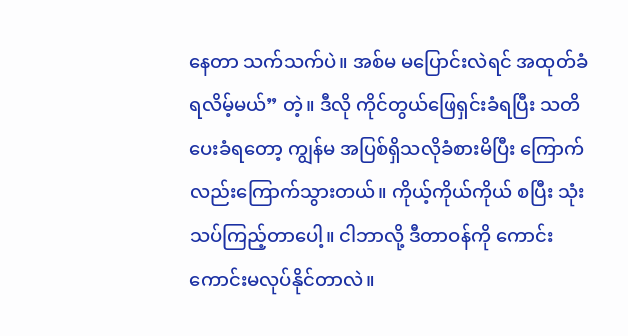နေတာ သက်သက်ပဲ။ အစ်မ မပြောင်းလဲရင် အထုတ်ခံရလိမ့်မယ်” တဲ့။ ဒီလို ကိုင်တွယ်ဖြေရှင်းခံရပြီး သတိပေးခံရတော့ ကျွန်မ အပြစ်ရှိသလိုခံစားမိပြီး ကြောက်လည်းကြောက်သွားတယ်။ ကိုယ့်ကိုယ်ကိုယ် စပြီး သုံးသပ်ကြည့်တာပေါ့။ ငါဘာလို့ ဒီတာဝန်ကို ကောင်းကောင်းမလုပ်နိုင်တာလဲ။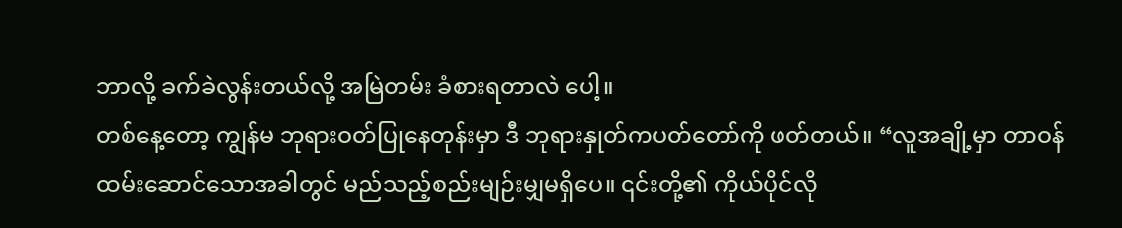ဘာလို့ ခက်ခဲလွန်းတယ်လို့ အမြဲတမ်း ခံစားရတာလဲ ပေါ့။
တစ်နေ့တော့ ကျွန်မ ဘုရားဝတ်ပြုနေတုန်းမှာ ဒီ ဘုရားနှုတ်ကပတ်တော်ကို ဖတ်တယ်။ “လူအချို့မှာ တာဝန်ထမ်းဆောင်သောအခါတွင် မည်သည့်စည်းမျဉ်းမျှမရှိပေ။ ၎င်းတို့၏ ကိုယ်ပိုင်လို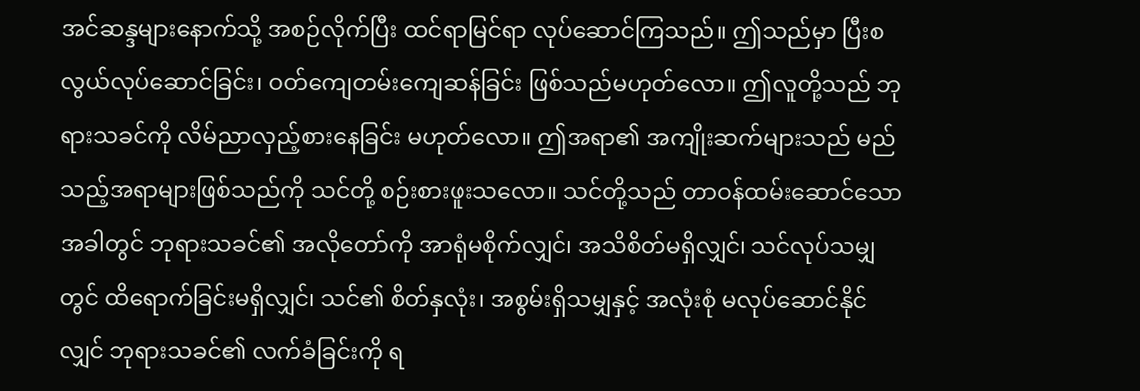အင်ဆန္ဒများနောက်သို့ အစဉ်လိုက်ပြီး ထင်ရာမြင်ရာ လုပ်ဆောင်ကြသည်။ ဤသည်မှာ ပြီးစလွယ်လုပ်ဆောင်ခြင်း၊ ဝတ်ကျေတမ်းကျေဆန်ခြင်း ဖြစ်သည်မဟုတ်လော။ ဤလူတို့သည် ဘုရားသခင်ကို လိမ်ညာလှည့်စားနေခြင်း မဟုတ်လော။ ဤအရာ၏ အကျိုးဆက်များသည် မည်သည့်အရာများဖြစ်သည်ကို သင်တို့ စဉ်းစားဖူးသလော။ သင်တို့သည် တာဝန်ထမ်းဆောင်သောအခါတွင် ဘုရားသခင်၏ အလိုတော်ကို အာရုံမစိုက်လျှင်၊ အသိစိတ်မရှိလျှင်၊ သင်လုပ်သမျှတွင် ထိရောက်ခြင်းမရှိလျှင်၊ သင်၏ စိတ်နှလုံး၊ အစွမ်းရှိသမျှနှင့် အလုံးစုံ မလုပ်ဆောင်နိုင်လျှင် ဘုရားသခင်၏ လက်ခံခြင်းကို ရ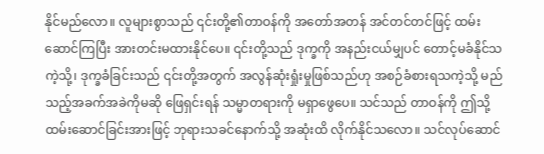နိုင်မည်လော။ လူများစွာသည် ၎င်းတို့၏တာဝန်ကို အတော်အတန် အင်တင်တင်ဖြင့် ထမ်းဆောင်ကြပြီး အားတင်းမထားနိုင်ပေ။ ၎င်းတို့သည် ဒုက္ခကို အနည်းငယ်မျှပင် တောင့်မခံနိုင်သကဲ့သို့၊ ဒုက္ခခံခြင်းသည် ၎င်းတို့အတွက် အလွန်ဆုံးရှုံးမှုဖြစ်သည်ဟု အစဉ်ခံစားရသကဲ့သို့ မည်သည့်အခက်အခဲကိုမဆို ဖြေရှင်းရန် သမ္မာတရားကို မရှာဖွေပေ။ သင်သည် တာဝန်ကို ဤသို့ထမ်းဆောင်ခြင်းအားဖြင့် ဘုရားသခင်နောက်သို့ အဆုံးထိ လိုက်နိုင်သလော။ သင်လုပ်ဆောင်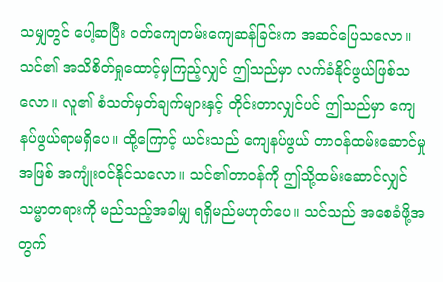သမျှတွင် ပေါ့ဆပြီး ဝတ်ကျေတမ်းကျေဆန်ခြင်းက အဆင်ပြေသလော။ သင်၏ အသိစိတ်ရှုထောင့်မှကြည့်လျှင် ဤသည်မှာ လက်ခံနိုင်ဖွယ်ဖြစ်သလော။ လူ၏ စံသတ်မှတ်ချက်များနှင့် တိုင်းတာလျှင်ပင် ဤသည်မှာ ကျေနပ်ဖွယ်ရာမရှိပေ။ ထို့ကြောင့် ယင်းသည် ကျေနပ်ဖွယ် တာဝန်ထမ်းဆောင်မှုအဖြစ် အကျုံးဝင်နိုင်သလော။ သင်၏တာဝန်ကို ဤသို့ထမ်းဆောင်လျှင် သမ္မာတရားကို မည်သည့်အခါမျှ ရရှိမည်မဟုတ်ပေ။ သင်သည် အစေခံဖို့အတွက်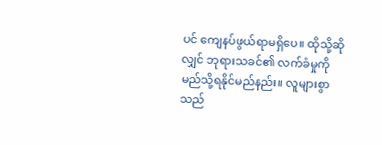ပင် ကျေနပ်ဖွယ်ရာမရှိပေ။ ထိုသို့ဆိုလျှင် ဘုရားသခင်၏ လက်ခံမှုကို မည်သို့ရနိုင်မည်နည်း။ လူများစွာသည်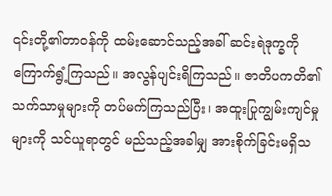၎င်းတို့၏တာဝန်ကို ထမ်းဆောင်သည့်အခါ် ဆင်းရဲဒုက္ခကို ကြောက်ရွံ့ကြသည်။ အလွန်ပျင်းရိကြသည်။ ဇာတိပကတိ၏ သက်သာမှုများကို တပ်မက်ကြသည်ပြီး၊ အထူးပြုကျွမ်းကျင်မှုများကို သင်ယူရာတွင် မည်သည့်အခါမျှ အားစိုက်ခြင်းမရှိသ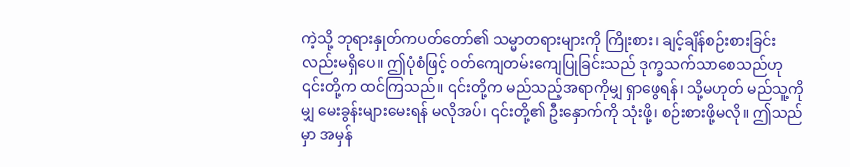ကဲ့သို့ ဘုရားနှုတ်ကပတ်တော်၏ သမ္မာတရားများကို ကြိုးစား၊ ချင့်ချိန်စဉ်းစားခြင်းလည်းမရှိပေ။ ဤပုံစံဖြင့် ဝတ်ကျေတမ်းကျေပြုခြင်းသည် ဒုက္ခသက်သာစေသည်ဟု ၎င်းတို့က ထင်ကြသည်။ ၎င်းတို့က မည်သည့်အရာကိုမျှ ရှာဖွေရန်၊ သို့မဟုတ် မည်သူ့ကိုမျှ မေးခွန်းများမေးရန် မလိုအပ်၊ ၎င်းတို့၏ ဦးနှောက်ကို သုံးဖို့၊ စဉ်းစားဖို့မလို။ ဤသည်မှာ အမှန်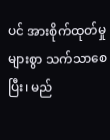ပင် အားစိုက်ထုတ်မှုများစွာ သက်သာစေပြီး၊ မည်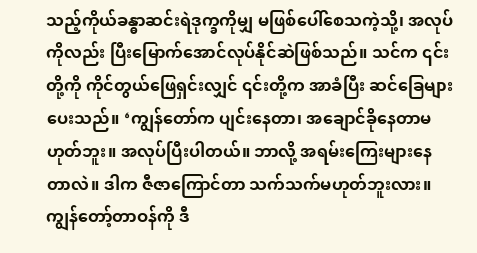သည့်ကိုယ်ခန္ဓာဆင်းရဲဒုက္ခကိုမျှ မဖြစ်ပေါ်စေသကဲ့သို့၊ အလုပ်ကိုလည်း ပြီးမြောက်အောင်လုပ်နိုင်ဆဲဖြစ်သည်။ သင်က ၎င်းတို့ကို ကိုင်တွယ်ဖြေရှင်းလျှင် ၎င်းတို့က အာခံပြီး ဆင်ခြေများပေးသည်။ ‘ကျွန်တော်က ပျင်းနေတာ၊ အချောင်ခိုနေတာမဟုတ်ဘူး။ အလုပ်ပြီးပါတယ်။ ဘာလို့ အရမ်းကြေးများနေတာလဲ။ ဒါက ဇီဇာကြောင်တာ သက်သက်မဟုတ်ဘူးလား။ ကျွန်တော့်တာဝန်ကို ဒီ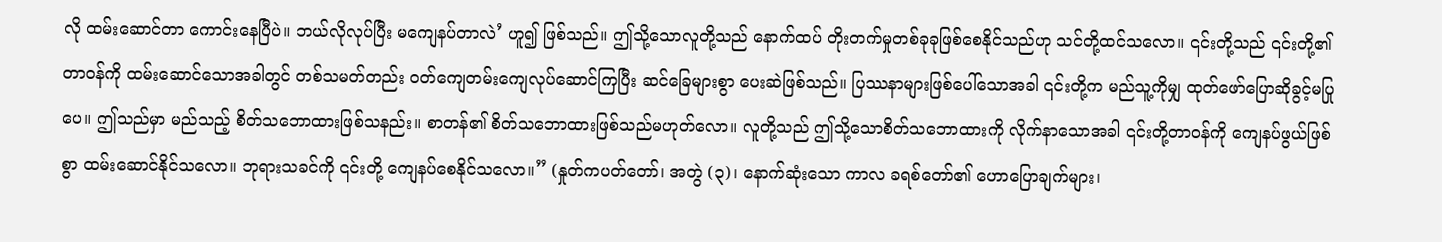လို ထမ်းဆောင်တာ ကောင်းနေပြီပဲ။ ဘယ်လိုလုပ်ပြီး မကျေနပ်တာလဲ’ ဟူ၍ ဖြစ်သည်။ ဤသို့သောလူတို့သည် နောက်ထပ် တိုးတက်မှုတစ်ခုခုဖြစ်စေနိုင်သည်ဟု သင်တို့ထင်သလော။ ၎င်းတို့သည် ၎င်းတို့၏တာဝန်ကို ထမ်းဆောင်သောအခါတွင် တစ်သမတ်တည်း ဝတ်ကျေတမ်းကျေလုပ်ဆောင်ကြပြီး ဆင်ခြေများစွာ ပေးဆဲဖြစ်သည်။ ပြဿနာများဖြစ်ပေါ်သောအခါ ၎င်းတို့က မည်သူ့ကိုမျှ ထုတ်ဖော်ပြောဆိုခွင့်မပြုပေ။ ဤသည်မှာ မည်သည့် စိတ်သဘောထားဖြစ်သနည်း။ စာတန်၏ စိတ်သဘောထားဖြစ်သည်မဟုတ်လော။ လူတို့သည် ဤသို့သောစိတ်သဘောထားကို လိုက်နာသောအခါ ၎င်းတို့တာဝန်ကို ကျေနပ်ဖွယ်ဖြစ်စွာ ထမ်းဆောင်နိုင်သလော။ ဘုရားသခင်ကို ၎င်းတို့ ကျေနပ်စေနိုင်သလော။” (နှုတ်ကပတ်တော်၊ အတွဲ (၃)၊ နောက်ဆုံးသော ကာလ ခရစ်တော်၏ ဟောပြောချက်များ၊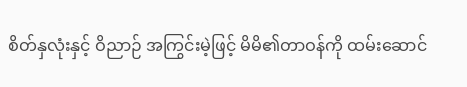စိတ်နှလုံးနှင့် ဝိညာဉ် အကြွင်းမဲ့ဖြင့် မိမိ၏တာဝန်ကို ထမ်းဆောင်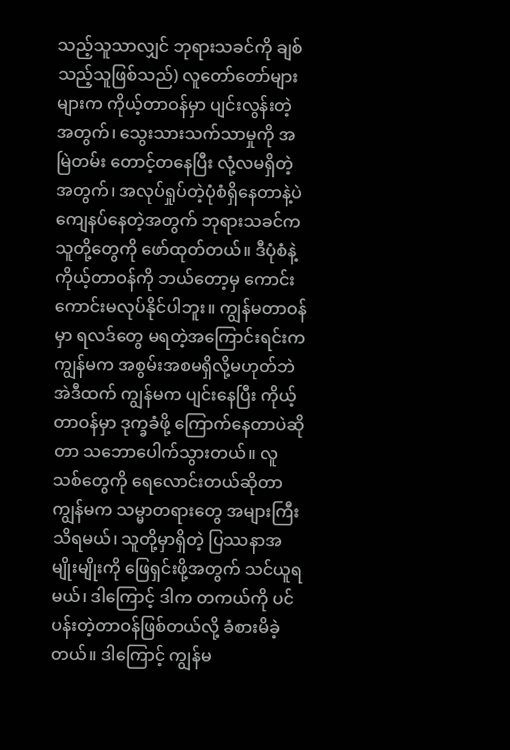သည့်သူသာလျှင် ဘုရားသခင်ကို ချစ်သည့်သူဖြစ်သည်) လူတော်တော်များများက ကိုယ့်တာဝန်မှာ ပျင်းလွန်းတဲ့အတွက်၊ သွေးသားသက်သာမှုကို အမြဲတမ်း တောင့်တနေပြီး လုံ့လမရှိတဲ့အတွက်၊ အလုပ်ရှုပ်တဲ့ပုံစံရှိနေတာနဲ့ပဲ ကျေနပ်နေတဲ့အတွက် ဘုရားသခင်က သူတို့တွေကို ဖော်ထုတ်တယ်။ ဒီပုံစံနဲ့ ကိုယ့်တာဝန်ကို ဘယ်တော့မှ ကောင်းကောင်းမလုပ်နိုင်ပါဘူး။ ကျွန်မတာဝန်မှာ ရလဒ်တွေ မရတဲ့အကြောင်းရင်းက ကျွန်မက အစွမ်းအစမရှိလို့မဟုတ်ဘဲ အဲဒီထက် ကျွန်မက ပျင်းနေပြီး ကိုယ့်တာဝန်မှာ ဒုက္ခခံဖို့ ကြောက်နေတာပဲဆိုတာ သဘောပေါက်သွားတယ်။ လူသစ်တွေကို ရေလောင်းတယ်ဆိုတာ ကျွန်မက သမ္မာတရားတွေ အများကြီးသိရမယ်၊ သူတို့မှာရှိတဲ့ ပြဿနာအမျိုးမျိုးကို ဖြေရှင်းဖို့အတွက် သင်ယူရမယ်၊ ဒါကြောင့် ဒါက တကယ်ကို ပင်ပန်းတဲ့တာဝန်ဖြစ်တယ်လို့ ခံစားမိခဲ့တယ်။ ဒါကြောင့် ကျွန်မ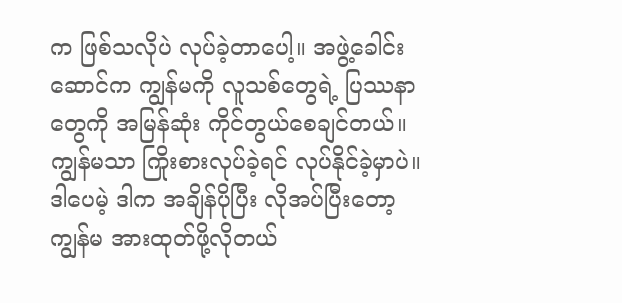က ဖြစ်သလိုပဲ လုပ်ခဲ့တာပေါ့။ အဖွဲ့ခေါင်းဆောင်က ကျွန်မကို လူသစ်တွေရဲ့ ပြဿနာတွေကို အမြန်ဆုံး ကိုင်တွယ်စေချင်တယ်။ ကျွန်မသာ ကြိုးစားလုပ်ခဲ့ရင် လုပ်နိုင်ခဲ့မှာပဲ။ ဒါပေမဲ့ ဒါက အချိန်ပိုပြီး လိုအပ်ပြီးတော့ ကျွန်မ အားထုတ်ဖို့လိုတယ်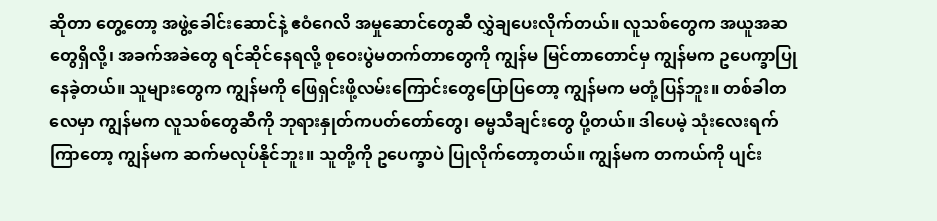ဆိုတာ တွေ့တော့ အဖွဲ့ခေါင်းဆောင်နဲ့ ဧဝံဂေလိ အမှုဆောင်တွေဆီ လွှဲချပေးလိုက်တယ်။ လူသစ်တွေက အယူအဆတွေရှိလို့၊ အခက်အခဲတွေ ရင်ဆိုင်နေရလို့ စုဝေးပွဲမတက်တာတွေကို ကျွန်မ မြင်တာတောင်မှ ကျွန်မက ဥပေက္ခာပြုနေခဲ့တယ်။ သူများတွေက ကျွန်မကို ဖြေရှင်းဖို့လမ်းကြောင်းတွေပြောပြတော့ ကျွန်မက မတုံ့ပြန်ဘူး။ တစ်ခါတလေမှာ ကျွန်မက လူသစ်တွေဆီကို ဘုရားနှုတ်ကပတ်တော်တွေ၊ ဓမ္မသီချင်းတွေ ပို့တယ်။ ဒါပေမဲ့ သုံးလေးရက်ကြာတော့ ကျွန်မက ဆက်မလုပ်နိုင်ဘူး။ သူတို့ကို ဥပေက္ခာပဲ ပြုလိုက်တော့တယ်။ ကျွန်မက တကယ်ကို ပျင်း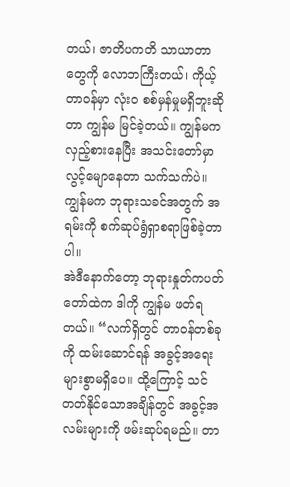တယ်၊ ဇာတိပကတိ သာယာတာတွေကို လောဘကြီးတယ်၊ ကိုယ့်တာဝန်မှာ လုံးဝ စစ်မှန်မှုမရှိဘူးဆိုတာ ကျွန်မ မြင်ခဲ့တယ်။ ကျွန်မက လှည့်စားနေပြီး အသင်းတော်မှာ လွင့်မျောနေတာ သက်သက်ပဲ။ ကျွန်မက ဘုရားသခင်အတွက် အရမ်းကို စက်ဆုပ်ရွံရှာစရာဖြစ်ခဲ့တာပါ။
အဲဒီနောက်တော့ ဘုရားနှုတ်ကပတ်တော်ထဲက ဒါကို ကျွန်မ ဖတ်ရတယ်။ “လက်ရှိတွင် တာဝန်တစ်ခုကို ထမ်းဆောင်ရန် အခွင့်အရေးများစွာမရှိပေ။ ထို့ကြောင့် သင်တတ်နိုင်သောအချိန်တွင် အခွင့်အလမ်းများကို ဖမ်းဆုပ်ရမည်။ တာ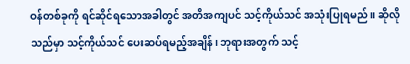ဝန်တစ်ခုကို ရင်ဆိုင်ရသောအခါတွင် အတိအကျပင် သင့်ကိုယ်သင် အသုံးပြုရမည်။ ဆိုလိုသည်မှာ သင့်ကိုယ်သင် ပေးဆပ်ရမည့်အချိန်၊ ဘုရားအတွက် သင့်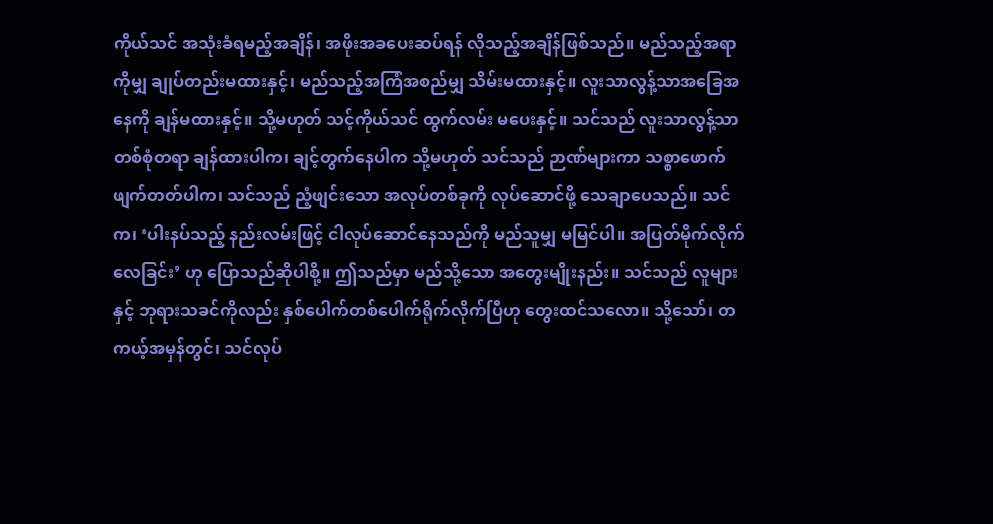ကိုယ်သင် အသုံးခံရမည့်အချိန်၊ အဖိုးအခပေးဆပ်ရန် လိုသည့်အချိန်ဖြစ်သည်။ မည်သည့်အရာကိုမျှ ချုပ်တည်းမထားနှင့်၊ မည်သည့်အကြံအစည်မျှ သိမ်းမထားနှင့်။ လူးသာလွန့်သာအခြေအနေကို ချန်မထားနှင့်။ သို့မဟုတ် သင့်ကိုယ်သင် ထွက်လမ်း မပေးနှင့်။ သင်သည် လူးသာလွန့်သာ တစ်စုံတရာ ချန်ထားပါက၊ ချင့်တွက်နေပါက သို့မဟုတ် သင်သည် ဉာဏ်များကာ သစ္စာဖောက်ဖျက်တတ်ပါက၊ သင်သည် ညံ့ဖျင်းသော အလုပ်တစ်ခုကို လုပ်ဆောင်ဖို့ သေချာပေသည်။ သင်က၊ ‘ပါးနပ်သည့် နည်းလမ်းဖြင့် ငါလုပ်ဆောင်နေသည်ကို မည်သူမျှ မမြင်ပါ။ အပြတ်မိုက်လိုက်လေခြင်း’ ဟု ပြောသည်ဆိုပါစို့။ ဤသည်မှာ မည်သို့သော အတွေးမျိုးနည်း။ သင်သည် လူများနှင့် ဘုရားသခင်ကိုလည်း နှစ်ပေါက်တစ်ပေါက်ရိုက်လိုက်ပြီဟု တွေးထင်သလော။ သို့သော်၊ တကယ့်အမှန်တွင်၊ သင်လုပ်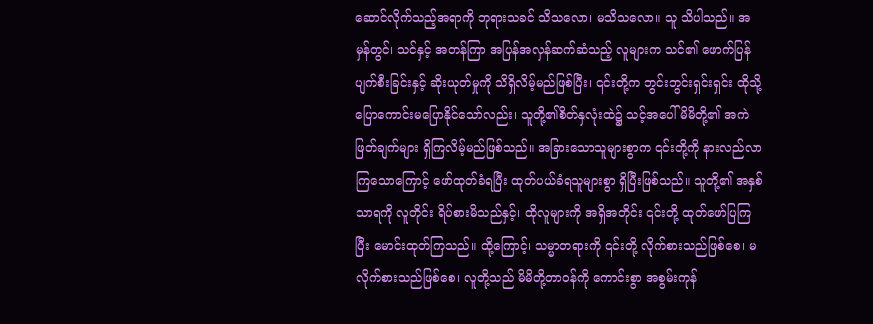ဆောင်လိုက်သည့်အရာကို ဘုရားသခင် သိသလော၊ မသိသလော။ သူ သိပါသည်။ အမှန်တွင်၊ သင်နှင့် အတန်ကြာ အပြန်အလှန်ဆက်ဆံသည့် လူများက သင်၏ ဖောက်ပြန်ပျက်စီးခြင်းနှင့် ဆိုးယုတ်မှုကို သိရှိလိမ့်မည်ဖြစ်ပြီး၊ ၎င်းတို့က ဘွင်းဘွင်းရှင်းရှင်း ထိုသို့ ပြောကောင်းမပြောနိုင်သော်လည်း၊ သူတို့၏စိတ်နှလုံးထဲ၌ သင့်အပေါ် မိမိတို့၏ အကဲဖြတ်ချက်များ ရှိကြလိမ့်မည်ဖြစ်သည်။ အခြားသောသူများစွာက ၎င်းတို့ကို နားလည်လာကြသောကြောင့် ဖော်ထုတ်ခံရပြီး ထုတ်ပယ်ခံရသူများစွာ ရှိပြီးဖြစ်သည်။ သူတို့၏ အနှစ်သာရကို လူတိုင်း ရိပ်စားမိသည်နှင့်၊ ထိုလူများကို အရှိအတိုင်း ၎င်းတို့ ထုတ်ဖော်ပြကြပြီး မောင်းထုတ်ကြသည်။ ထို့ကြောင့်၊ သမ္မာတရားကို ၎င်းတို့ လိုက်စားသည်ဖြစ်စေ၊ မလိုက်စားသည်ဖြစ်စေ၊ လူတို့သည် မိမိတို့တာဝန်ကို ကောင်းစွာ အစွမ်းကုန်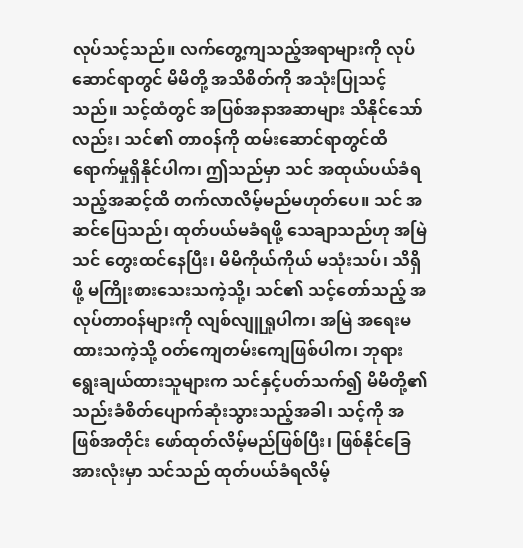လုပ်သင့်သည်။ လက်တွေ့ကျသည့်အရာများကို လုပ်ဆောင်ရာတွင် မိမိတို့ အသိစိတ်ကို အသုံးပြုသင့်သည်။ သင့်ထံတွင် အပြစ်အနာအဆာများ သိနိုင်သော်လည်း၊ သင်၏ တာဝန်ကို ထမ်းဆောင်ရာတွင်ထိရောက်မှုရှိနိုင်ပါက၊ ဤသည်မှာ သင် အထုယ်ပယ်ခံရသည့်အဆင့်ထိ တက်လာလိမ့်မည်မဟုတ်ပေ။ သင် အဆင်ပြေသည်၊ ထုတ်ပယ်မခံရဖို့ သေချာသည်ဟု အမြဲ သင် တွေးထင်နေပြီး၊ မိမိကိုယ်ကိုယ် မသုံးသပ်၊ သိရှိဖို့ မကြိုးစားသေးသကဲ့သို့၊ သင်၏ သင့်တော်သည့် အလုပ်တာဝန်များကို လျစ်လျူရှုပါက၊ အမြဲ အရေးမထားသကဲ့သို့ ဝတ်ကျေတမ်းကျေဖြစ်ပါက၊ ဘုရားရွေးချယ်ထားသူများက သင်နှင့်ပတ်သက်၍ မိမိတို့၏ သည်းခံစိတ်ပျောက်ဆုံးသွားသည့်အခါ၊ သင့်ကို အဖြစ်အတိုင်း ဖော်ထုတ်လိမ့်မည်ဖြစ်ပြီး၊ ဖြစ်နိုင်ခြေအားလုံးမှာ သင်သည် ထုတ်ပယ်ခံရလိမ့်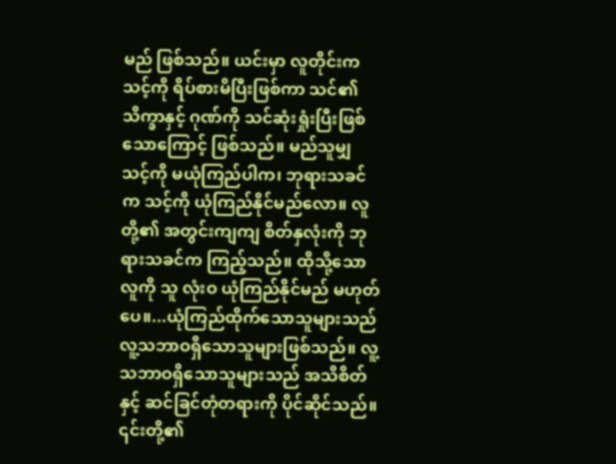မည် ဖြစ်သည်။ ယင်းမှာ လူတိုင်းက သင့်ကို ရိပ်စားမိပြီးဖြစ်ကာ သင်၏ သိက္ခာနှင့် ဂုဏ်ကို သင်ဆုံးရှုံးပြီးဖြစ်သောကြောင့် ဖြစ်သည်။ မည်သူမျှ သင့်ကို မယုံကြည်ပါက၊ ဘုရားသခင်က သင့်ကို ယုံကြည်နိုင်မည်လော။ လူတို့၏ အတွင်းကျကျ စိတ်နှလုံးကို ဘုရားသခင်က ကြည့်သည်။ ထိုသို့သောလူကို သူ လုံးဝ ယုံကြည်နိုင်မည် မဟုတ်ပေ။...ယုံကြည်ထိုက်သောသူများသည် လူ့သဘာဝရှိသောသူများဖြစ်သည်။ လူ့သဘာဝရှိသောသူများသည် အသိစိတ်နှင့် ဆင်ခြင်တုံတရားကို ပိုင်ဆိုင်သည်။ ၎င်းတို့၏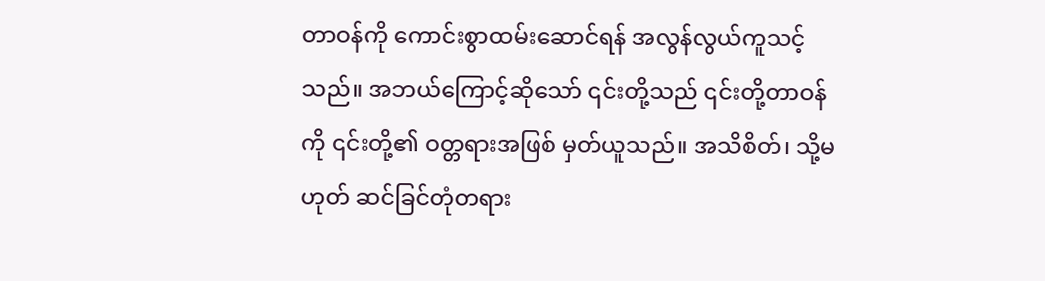တာဝန်ကို ကောင်းစွာထမ်းဆောင်ရန် အလွန်လွယ်ကူသင့်သည်။ အဘယ်ကြောင့်ဆိုသော် ၎င်းတို့သည် ၎င်းတို့တာဝန်ကို ၎င်းတို့၏ ဝတ္တရားအဖြစ် မှတ်ယူသည်။ အသိစိတ်၊ သို့မဟုတ် ဆင်ခြင်တုံတရား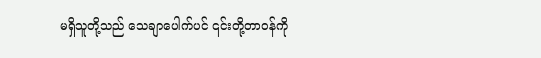မရှိသူတို့သည် သေချာပေါက်ပင် ၎င်းတို့တာဝန်ကို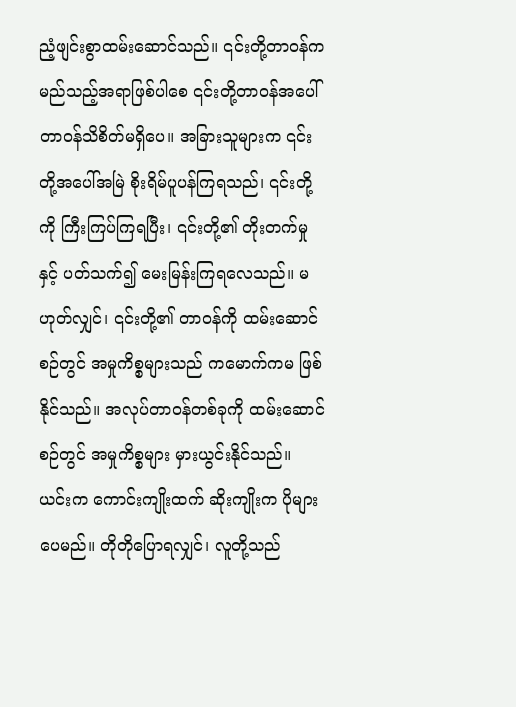ညံ့ဖျင်းစွာထမ်းဆောင်သည်။ ၎င်းတို့တာဝန်က မည်သည့်အရာဖြစ်ပါစေ ၎င်းတို့တာဝန်အပေါ် တာဝန်သိစိတ်မရှိပေ။ အခြားသူများက ၎င်းတို့အပေါ်အမြဲ စိုးရိမ်ပူပန်ကြရသည်၊ ၎င်းတို့ကို ကြီးကြပ်ကြရပြီး၊ ၎င်းတို့၏ တိုးတက်မှုနှင့် ပတ်သက်၍ မေးမြန်းကြရလေသည်။ မဟုတ်လျှင်၊ ၎င်းတို့၏ တာဝန်ကို ထမ်းဆောင်စဉ်တွင် အမှုကိစ္စများသည် ကမောက်ကမ ဖြစ်နိုင်သည်။ အလုပ်တာဝန်တစ်ခုကို ထမ်းဆောင်စဉ်တွင် အမှုကိစ္စများ မှားယွင်းနိုင်သည်။ ယင်းက ကောင်းကျိုးထက် ဆိုးကျိုးက ပိုများပေမည်။ တိုတိုပြောရလျှင်၊ လူတို့သည်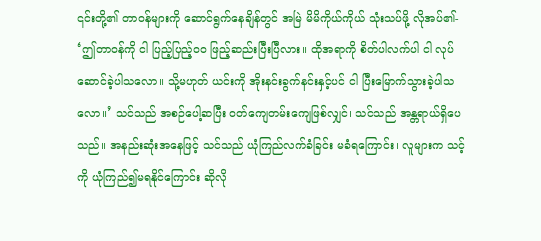၎င်းတို့၏ တာဝန်များကို ဆောင်ရွက်နေချိန်တွင် အမြဲ မိမိကိုယ်ကိုယ် သုံးသပ်ဖို့ လိုအပ်၏- ‘ဤတာဝန်ကို ငါ ပြည့်ပြည့်ဝဝ ဖြည့်ဆည်းပြီးပြီလား။ ထိုအရာကို စိတ်ပါလက်ပါ ငါ လုပ်ဆောင်ခဲ့ပါသလော။ သို့မဟုတ် ယင်းကို အိုးနင်းခွက်နင်းနှင့်ပင် ငါ ပြီးမြောက်သွားခဲ့ပါသလော။’ သင်သည် အစဉ်ပေါ့ဆပြီး ဝတ်ကျေတမ်းကျေဖြစ်လျှင်၊ သင်သည် အန္တရာယ်ရှိပေသည်။ အနည်းဆုံးအနေဖြင့် သင်သည် ယုံကြည်လက်ခံခြင်း မခံရကြောင်း၊ လူများက သင့်ကို ယုံကြည်၍မရနိုင်ကြောင်း ဆိုလို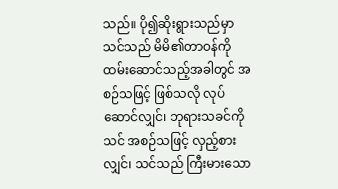သည်။ ပို၍ဆိုးရွားသည်မှာ သင်သည် မိမိ၏တာဝန်ကို ထမ်းဆောင်သည့်အခါတွင် အစဉ်သဖြင့် ဖြစ်သလို လုပ်ဆောင်လျှင်၊ ဘုရားသခင်ကို သင် အစဉ်သဖြင့် လှည့်စားလျှင်၊ သင်သည် ကြီးမားသော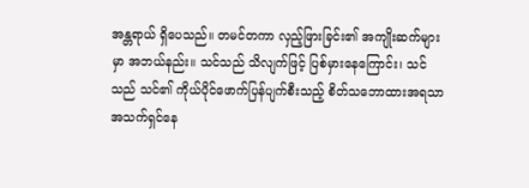အန္တရာယ် ရှိပေသည်။ တမင်တကာ လှည့်ဖြားခြင်း၏ အကျိုးဆက်များမှာ အဘယ်နည်း။ သင်သည် သိလျက်ဖြင့် ပြစ်မှားနေကြောင်း၊ သင်သည် သင်၏ ကိုယ်ပိုင်ဖောက်ပြန်ပျက်စီးသည့် စိတ်သဘောထားအရသာ အသက်ရှင်နေ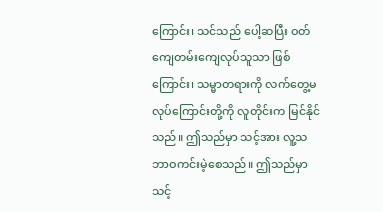ကြောင်း၊ သင်သည် ပေါ့ဆပြီး ဝတ်ကျေတမ်းကျေလုပ်သူသာ ဖြစ်ကြောင်း၊ သမ္မာတရားကို လက်တွေ့မလုပ်ကြောင်းတို့ကို လူတိုင်းက မြင်နိုင်သည်။ ဤသည်မှာ သင့်အား လူ့သဘာဝကင်းမဲ့စေသည်။ ဤသည်မှာ သင့်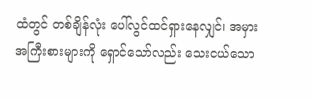ထံတွင် တစ်ချိန်လုံး ပေါ်လွင်ထင်ရှားနေလျှင်၊ အမှားအကြီးစားများကို ရှောင်သော်လည်း သေးငယ်သော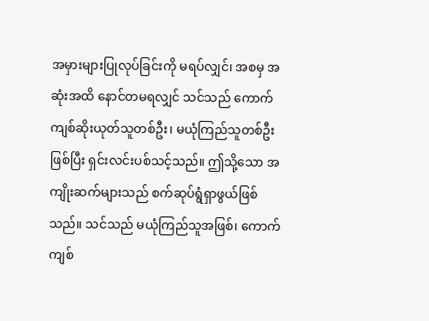အမှားများပြုလုပ်ခြင်းကို မရပ်လျှင်၊ အစမှ အဆုံးအထိ နောင်တမရလျှင် သင်သည် ကောက်ကျစ်ဆိုးယုတ်သူတစ်ဦး၊ မယုံကြည်သူတစ်ဦးဖြစ်ပြီး ရှင်းလင်းပစ်သင့်သည်။ ဤသို့သော အကျိုးဆက်များသည် စက်ဆုပ်ရွံရှာဖွယ်ဖြစ်သည်။ သင်သည် မယုံကြည်သူအဖြစ်၊ ကောက်ကျစ်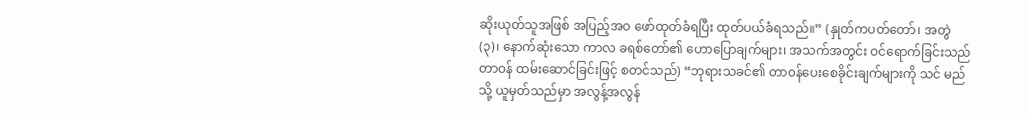ဆိုးယုတ်သူအဖြစ် အပြည့်အဝ ဖော်ထုတ်ခံရပြီး ထုတ်ပယ်ခံရသည်။” (နှုတ်ကပတ်တော်၊ အတွဲ (၃)၊ နောက်ဆုံးသော ကာလ ခရစ်တော်၏ ဟောပြောချက်များ၊ အသက်အတွင်း ဝင်ရောက်ခြင်းသည် တာဝန် ထမ်းဆောင်ခြင်းဖြင့် စတင်သည်) “ဘုရားသခင်၏ တာ၀န်ပေးစေခိုင်းချက်များကို သင် မည်သို့ ယူမှတ်သည်မှာ အလွန့်အလွန်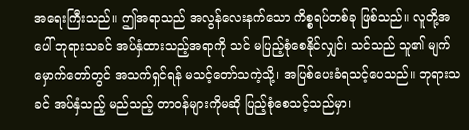အရေးကြီးသည်။ ဤအရာသည် အလွန်လေးနက်သော ကိစ္စရပ်တစ်ခု ဖြစ်သည်။ လူတို့အပေါ် ဘုရားသခင် အပ်နှံထားသည့်အရာကို သင် မပြည့်စုံစေနိုင်လျှင်၊ သင်သည် သူ၏ မျက်မှောက်တော်တွင် အသက်ရှင်ရန် မသင့်တော်သကဲ့သို့၊ အပြစ်ပေးခံရသင့်ပေသည်။ ဘုရားသခင် အပ်နှံသည့် မည်သည့် တာဝန်များကိုမဆို ပြည့်စုံစေသင့်သည်မှာ၊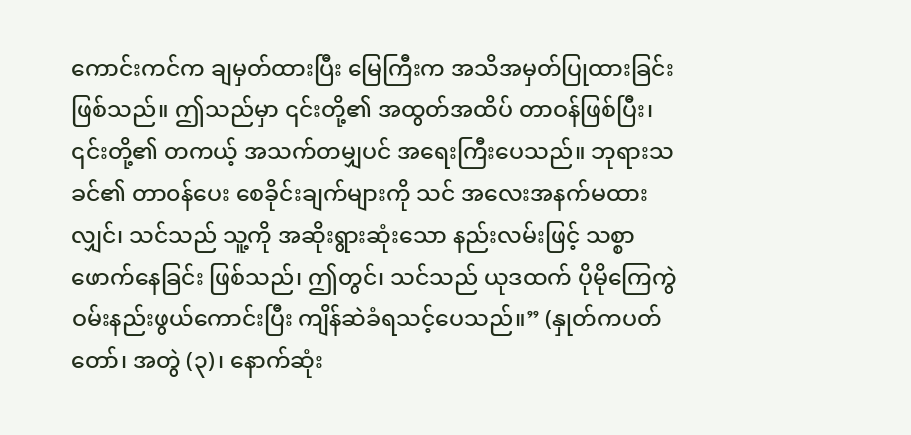ကောင်းကင်က ချမှတ်ထားပြီး မြေကြီးက အသိအမှတ်ပြုထားခြင်းဖြစ်သည်။ ဤသည်မှာ ၎င်းတို့၏ အထွတ်အထိပ် တာဝန်ဖြစ်ပြီး၊ ၎င်းတို့၏ တကယ့် အသက်တမျှပင် အရေးကြီးပေသည်။ ဘုရားသခင်၏ တာ၀န်ပေး စေခိုင်းချက်များကို သင် အလေးအနက်မထားလျှင်၊ သင်သည် သူ့ကို အဆိုးရွားဆုံးသော နည်းလမ်းဖြင့် သစ္စာဖောက်နေခြင်း ဖြစ်သည်၊ ဤတွင်၊ သင်သည် ယုဒထက် ပိုမိုကြေကွဲဝမ်းနည်းဖွယ်ကောင်းပြီး ကျိန်ဆဲခံရသင့်ပေသည်။” (နှုတ်ကပတ်တော်၊ အတွဲ (၃)၊ နောက်ဆုံး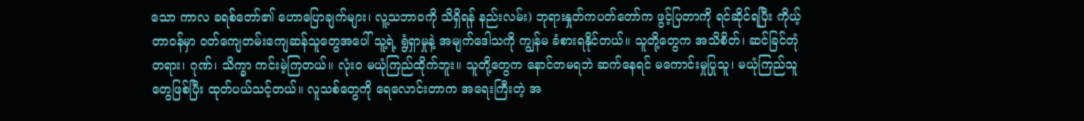သော ကာလ ခရစ်တော်၏ ဟောပြောချက်များ၊ လူ့သဘာဝကို သိရှိရန် နည်းလမ်း) ဘုရားနှုတ်ကပတ်တော်က ဖွင့်ပြတာကို ရင်ဆိုင်ရပြီး ကိုယ့်တာဝန်မှာ ဝတ်ကျေတမ်းကျေဆန်သူတွေအပေါ် သူ့ရဲ့ ရွံရှာမှုနဲ့ အမျက်ဒေါသကို ကျွန်မ ခံစားရနိုင်တယ်။ သူတို့တွေက အသိစိတ်၊ ဆင်ခြင်တုံတရား၊ ဂုဏ်၊ သိက္ခာ ကင်းမဲ့ကြတယ်။ လုံးဝ မယုံကြည်ထိုက်ဘူး။ သူတို့တွေက နောင်တမရဘဲ ဆက်နေရင် မကောင်းမှုပြုသူ၊ မယုံကြည်သူတွေဖြစ်ပြီး ထုတ်ပယ်သင့်တယ်။ လူသစ်တွေကို ရေလောင်းတာက အရေးကြီးတဲ့ အ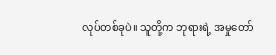လုပ်တစ်ခုပဲ။ သူတို့က ဘုရားရဲ့ အမှုတော်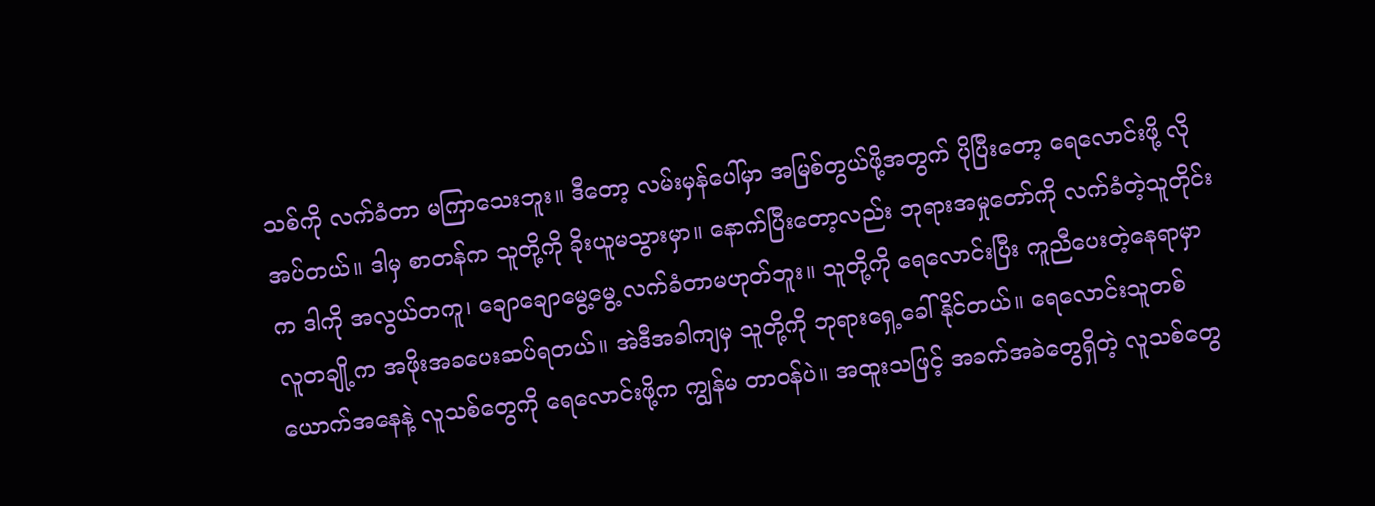သစ်ကို လက်ခံတာ မကြာသေးဘူး။ ဒီတော့ လမ်းမှန်ပေါ်မှာ အမြစ်တွယ်ဖို့အတွက် ပိုပြီးတော့ ရေလောင်းဖို့ လိုအပ်တယ်။ ဒါမှ စာတန်က သူတို့ကို ခိုးယူမသွားမှာ။ နောက်ပြီးတော့လည်း ဘုရားအမှုတော်ကို လက်ခံတဲ့သူတိုင်းက ဒါကို အလွယ်တကူ၊ ချောချောမွေ့မွေ့ လက်ခံတာမဟုတ်ဘူး။ သူတို့ကို ရေလောင်းပြီး ကူညီပေးတဲ့နေရာမှာ လူတချို့က အဖိုးအခပေးဆပ်ရတယ်။ အဲဒီအခါကျမှ သူတို့ကို ဘုရားရှေ့ခေါ်နိုင်တယ်။ ရေလောင်းသူတစ်ယောက်အနေနဲ့ လူသစ်တွေကို ရေလောင်းဖို့က ကျွန်မ တာဝန်ပဲ။ အထူးသဖြင့် အခက်အခဲတွေရှိတဲ့ လူသစ်တွေ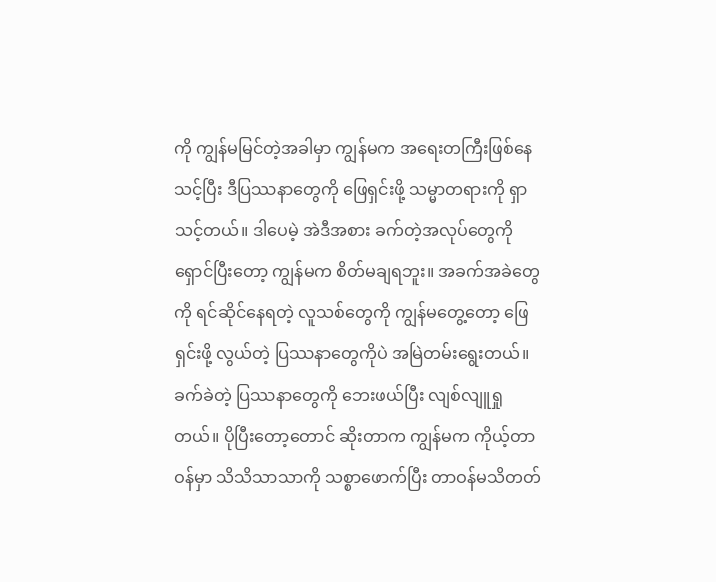ကို ကျွန်မမြင်တဲ့အခါမှာ ကျွန်မက အရေးတကြီးဖြစ်နေသင့်ပြီး ဒီပြဿနာတွေကို ဖြေရှင်းဖို့ သမ္မာတရားကို ရှာသင့်တယ်။ ဒါပေမဲ့ အဲဒီအစား ခက်တဲ့အလုပ်တွေကို ရှောင်ပြီးတော့ ကျွန်မက စိတ်မချရဘူး။ အခက်အခဲတွေကို ရင်ဆိုင်နေရတဲ့ လူသစ်တွေကို ကျွန်မတွေ့တော့ ဖြေရှင်းဖို့ လွယ်တဲ့ ပြဿနာတွေကိုပဲ အမြဲတမ်းရွေးတယ်။ ခက်ခဲတဲ့ ပြဿနာတွေကို ဘေးဖယ်ပြီး လျစ်လျူရှုတယ်။ ပိုပြီးတော့တောင် ဆိုးတာက ကျွန်မက ကိုယ့်တာဝန်မှာ သိသိသာသာကို သစ္စာဖောက်ပြီး တာဝန်မသိတတ်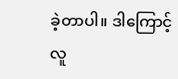ခဲ့တာပါ။ ဒါကြောင့် လူ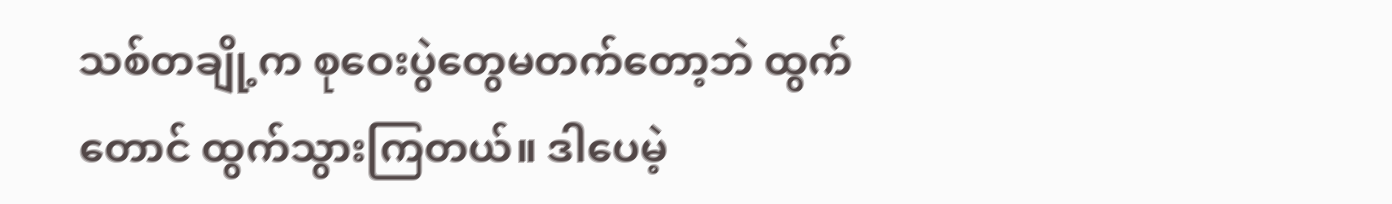သစ်တချို့က စုဝေးပွဲတွေမတက်တော့ဘဲ ထွက်တောင် ထွက်သွားကြတယ်။ ဒါပေမဲ့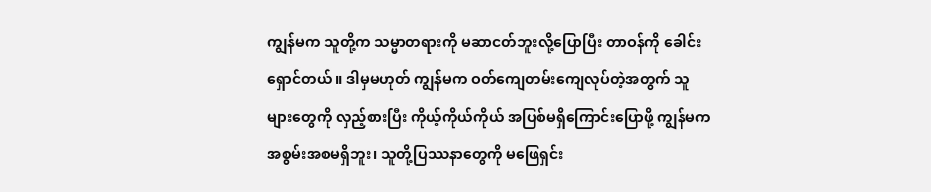ကျွန်မက သူတို့က သမ္မာတရားကို မဆာငတ်ဘူးလို့ပြောပြီး တာဝန်ကို ခေါင်းရှောင်တယ်။ ဒါမှမဟုတ် ကျွန်မက ဝတ်ကျေတမ်းကျေလုပ်တဲ့အတွက် သူများတွေကို လှည့်စားပြီး ကိုယ့်ကိုယ်ကိုယ် အပြစ်မရှိကြောင်းပြောဖို့ ကျွန်မက အစွမ်းအစမရှိဘူး၊ သူတို့ပြဿနာတွေကို မဖြေရှင်း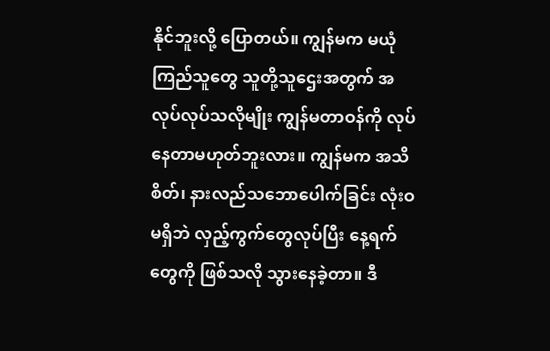နိုင်ဘူးလို့ ပြောတယ်။ ကျွန်မက မယုံကြည်သူတွေ သူတို့သူဌေးအတွက် အလုပ်လုပ်သလိုမျိုး ကျွန်မတာဝန်ကို လုပ်နေတာမဟုတ်ဘူးလား။ ကျွန်မက အသိစိတ်၊ နားလည်သဘောပေါက်ခြင်း လုံးဝမရှိဘဲ လှည့်ကွက်တွေလုပ်ပြီး နေ့ရက်တွေကို ဖြစ်သလို သွားနေခဲ့တာ။ ဒီ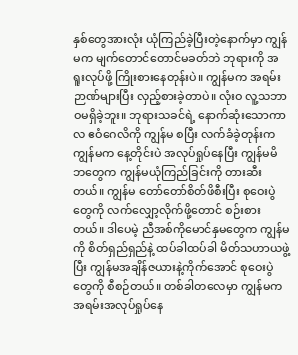နှစ်တွေအားလုံး ယုံကြည်ခဲ့ပြီးတဲ့နောက်မှာ ကျွန်မက မျက်တောင်တောင်မခတ်ဘဲ ဘုရားကို အရူးလုပ်ဖို့ ကြိုးစားနေတုန်းပဲ။ ကျွန်မက အရမ်းဉာဏ်များပြီး လှည့်စားခဲ့တာပဲ။ လုံးဝ လူ့သဘာဝမရှိခဲ့ဘူး။ ဘုရားသခင်ရဲ့ နောက်ဆုံးသောကာလ ဧဝံဂေလိကို ကျွန်မ စပြီး လက်ခံခဲ့တုန်းက ကျွန်မက နေ့တိုင်းပဲ အလုပ်ရှုပ်နေပြီး ကျွန်မမိဘတွေက ကျွန်မယုံကြည်ခြင်းကို တားဆီးတယ်။ ကျွန်မ တော်တော်စိတ်ဖိစီးပြီး စုဝေးပွဲတွေကို လက်လျှော့လိုက်ဖို့တောင် စဉ်းစားတယ်။ ဒါပေမဲ့ ညီအစ်ကိုမောင်နှမတွေက ကျွန်မကို စိတ်ရှည်ရှည်နဲ့ ထပ်ခါထပ်ခါ မိတ်သဟာယဖွဲ့ပြီး ကျွန်မအချိန်ဇယားနဲ့ကိုက်အောင် စုဝေးပွဲတွေကို စီစဉ်တယ်။ တစ်ခါတလေမှာ ကျွန်မက အရမ်းအလုပ်ရှုပ်နေ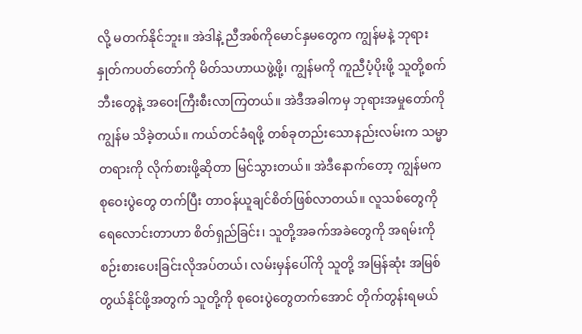လို့ မတက်နိုင်ဘူး။ အဲဒါနဲ့ ညီအစ်ကိုမောင်နှမတွေက ကျွန်မနဲ့ ဘုရားနှုတ်ကပတ်တော်ကို မိတ်သဟာယဖွဲ့ဖို့၊ ကျွန်မကို ကူညီပံ့ပိုးဖို့ သူတို့စက်ဘီးတွေနဲ့ အဝေးကြီးစီးလာကြတယ်။ အဲဒီအခါကမှ ဘုရားအမှုတော်ကို ကျွန်မ သိခဲ့တယ်။ ကယ်တင်ခံရဖို့ တစ်ခုတည်းသောနည်းလမ်းက သမ္မာတရားကို လိုက်စားဖို့ဆိုတာ မြင်သွားတယ်။ အဲဒီနောက်တော့ ကျွန်မက စုဝေးပွဲတွေ တက်ပြီး တာဝန်ယူချင်စိတ်ဖြစ်လာတယ်။ လူသစ်တွေကိုရေလောင်းတာဟာ စိတ်ရှည်ခြင်း၊ သူတို့အခက်အခဲတွေကို အရမ်းကို စဉ်းစားပေးခြင်းလိုအပ်တယ်၊ လမ်းမှန်ပေါ်ကို သူတို့ အမြန်ဆုံး အမြစ်တွယ်နိုင်ဖို့အတွက် သူတို့ကို စုဝေးပွဲတွေတက်အောင် တိုက်တွန်းရမယ်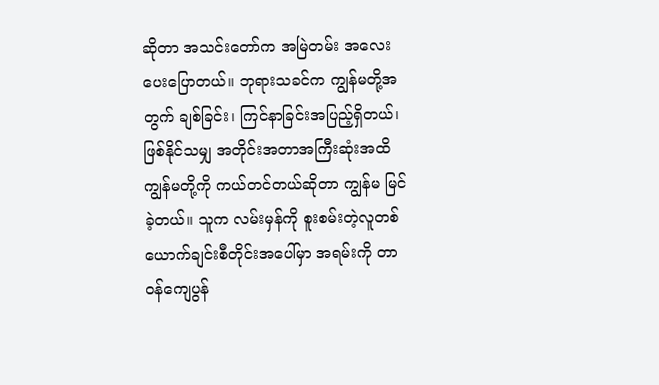ဆိုတာ အသင်းတော်က အမြဲတမ်း အလေးပေးပြောတယ်။ ဘုရားသခင်က ကျွန်မတို့အတွက် ချစ်ခြင်း၊ ကြင်နာခြင်းအပြည့်ရှိတယ်၊ ဖြစ်နိုင်သမျှ အတိုင်းအတာအကြီးဆုံးအထိ ကျွန်မတို့ကို ကယ်တင်တယ်ဆိုတာ ကျွန်မ မြင်ခဲ့တယ်။ သူက လမ်းမှန်ကို စူးစမ်းတဲ့လူတစ်ယောက်ချင်းစီတိုင်းအပေါ်မှာ အရမ်းကို တာဝန်ကျေပွန်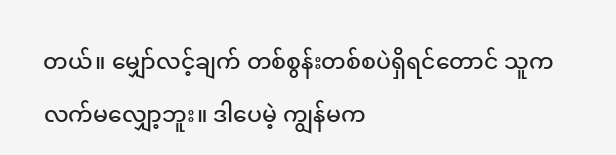တယ်။ မျှော်လင့်ချက် တစ်စွန်းတစ်စပဲရှိရင်တောင် သူက လက်မလျှော့ဘူး။ ဒါပေမဲ့ ကျွန်မက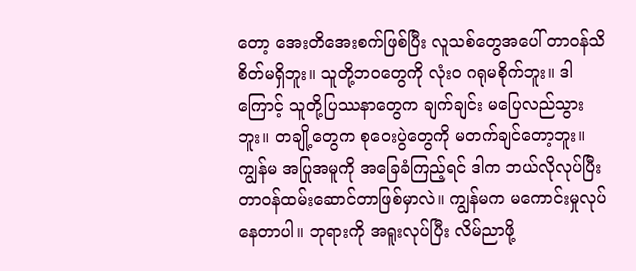တော့ အေးတိအေးစက်ဖြစ်ပြီး လူသစ်တွေအပေါ် တာဝန်သိစိတ်မရှိဘူး။ သူတို့ဘဝတွေကို လုံးဝ ဂရုမစိုက်ဘူး။ ဒါကြောင့် သူတို့ပြဿနာတွေက ချက်ချင်း မပြေလည်သွားဘူး။ တချို့တွေက စုဝေးပွဲတွေကို မတက်ချင်တော့ဘူး။ ကျွန်မ အပြုအမူကို အခြေခံကြည့်ရင် ဒါက ဘယ်လိုလုပ်ပြီး တာဝန်ထမ်းဆောင်တာဖြစ်မှာလဲ။ ကျွန်မက မကောင်းမှုလုပ်နေတာပါ။ ဘုရားကို အရူးလုပ်ပြီး လိမ်ညာဖို့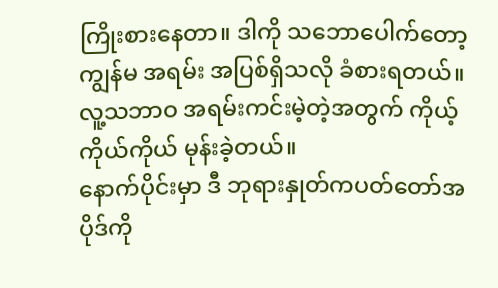ကြိုးစားနေတာ။ ဒါကို သဘောပေါက်တော့ ကျွန်မ အရမ်း အပြစ်ရှိသလို ခံစားရတယ်။ လူ့သဘာဝ အရမ်းကင်းမဲ့တဲ့အတွက် ကိုယ့်ကိုယ်ကိုယ် မုန်းခဲ့တယ်။
နောက်ပိုင်းမှာ ဒီ ဘုရားနှုတ်ကပတ်တော်အပိုဒ်ကို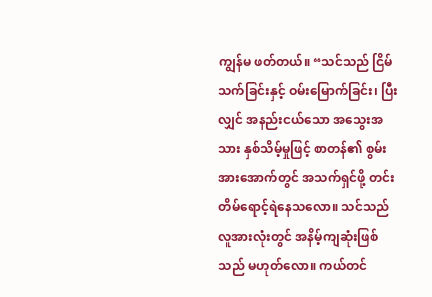ကျွန်မ ဖတ်တယ်။ “သင်သည် ငြိမ်သက်ခြင်းနှင့် ဝမ်းမြောက်ခြင်း၊ ပြီးလျှင် အနည်းငယ်သော အသွေးအသား နှစ်သိမ့်မှုဖြင့် စာတန်၏ စွမ်းအားအောက်တွင် အသက်ရှင်ဖို့ တင်းတိမ်ရောင့်ရဲနေသလော။ သင်သည် လူအားလုံးတွင် အနိမ့်ကျဆုံးဖြစ်သည် မဟုတ်လော။ ကယ်တင်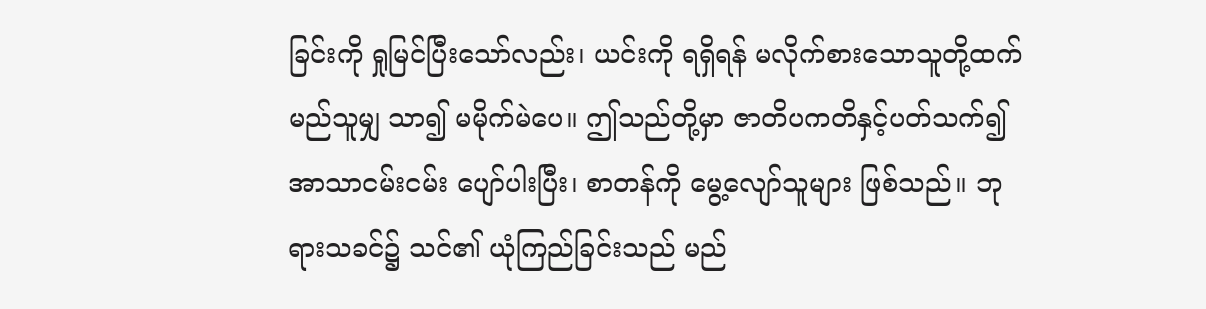ခြင်းကို ရှုမြင်ပြီးသော်လည်း၊ ယင်းကို ရရှိရန် မလိုက်စားသောသူတို့ထက် မည်သူမျှ သာ၍ မမိုက်မဲပေ။ ဤသည်တို့မှာ ဇာတိပကတိနှင့်ပတ်သက်၍ အာသာငမ်းငမ်း ပျော်ပါးပြီး၊ စာတန်ကို မွေ့လျော်သူများ ဖြစ်သည်။ ဘုရားသခင်၌ သင်၏ ယုံကြည်ခြင်းသည် မည်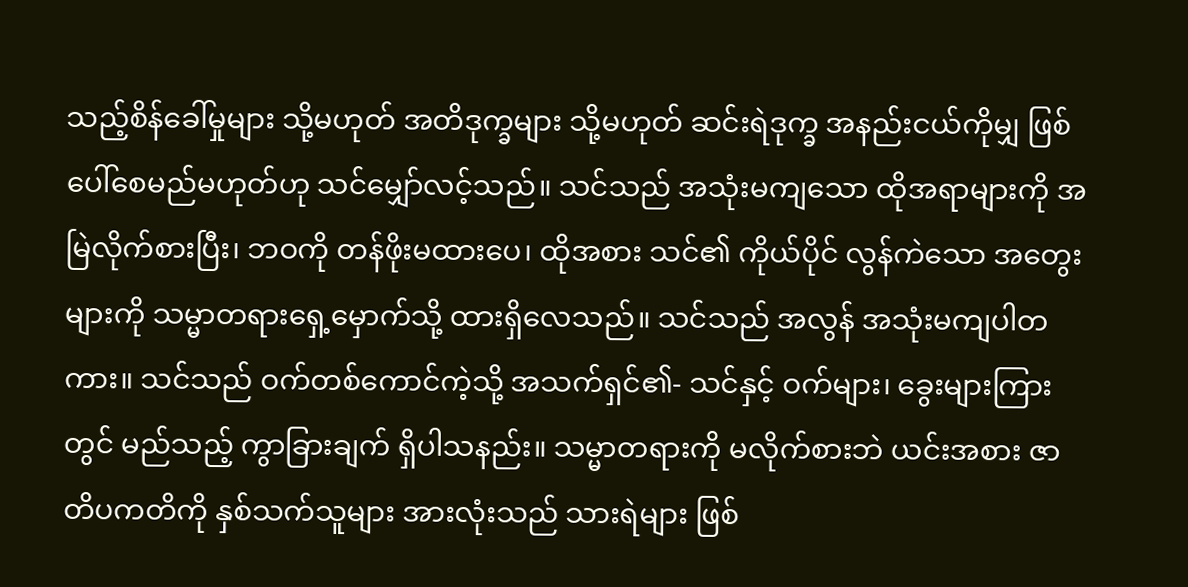သည့်စိန်ခေါ်မှုများ သို့မဟုတ် အတိဒုက္ခများ သို့မဟုတ် ဆင်းရဲဒုက္ခ အနည်းငယ်ကိုမျှ ဖြစ်ပေါ်စေမည်မဟုတ်ဟု သင်မျှော်လင့်သည်။ သင်သည် အသုံးမကျသော ထိုအရာများကို အမြဲလိုက်စားပြီး၊ ဘဝကို တန်ဖိုးမထားပေ၊ ထိုအစား သင်၏ ကိုယ်ပိုင် လွန်ကဲသော အတွေးများကို သမ္မာတရားရှေ့မှောက်သို့ ထားရှိလေသည်။ သင်သည် အလွန် အသုံးမကျပါတကား။ သင်သည် ဝက်တစ်ကောင်ကဲ့သို့ အသက်ရှင်၏- သင်နှင့် ဝက်များ၊ ခွေးများကြားတွင် မည်သည့် ကွာခြားချက် ရှိပါသနည်း။ သမ္မာတရားကို မလိုက်စားဘဲ ယင်းအစား ဇာတိပကတိကို နှစ်သက်သူများ အားလုံးသည် သားရဲများ ဖြစ်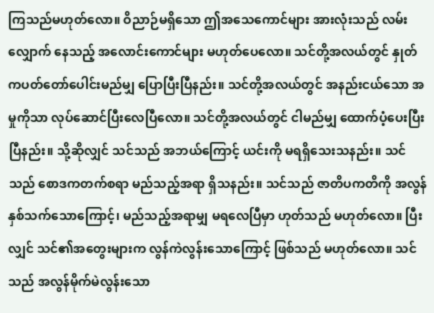ကြသည်မဟုတ်လော။ ဝိညာဉ်မရှိသော ဤအသေကောင်များ အားလုံးသည် လမ်းလျှောက် နေသည့် အလောင်းကောင်များ မဟုတ်ပေလော။ သင်တို့အလယ်တွင် နှုတ်ကပတ်တော်ပေါင်းမည်မျှ ပြောပြီးပြီနည်း။ သင်တို့အလယ်တွင် အနည်းငယ်သော အမှုကိုသာ လုပ်ဆောင်ပြီးလေပြီလော။ သင်တို့အလယ်တွင် ငါမည်မျှ ထောက်ပံ့ပေးပြီးပြီနည်း။ သို့ဆိုလျှင် သင်သည် အဘယ်ကြောင့် ယင်းကို မရရှိသေးသနည်း။ သင်သည် စောဒကတက်စရာ မည်သည့်အရာ ရှိသနည်း။ သင်သည် ဇာတိပကတိကို အလွန်နှစ်သက်သောကြောင့်၊ မည်သည့်အရာမျှ မရလေပြီမှာ ဟုတ်သည် မဟုတ်လော။ ပြီးလျှင် သင်၏အတွေးများက လွန်ကဲလွန်းသောကြောင့် ဖြစ်သည် မဟုတ်လော။ သင်သည် အလွန်မိုက်မဲလွန်းသော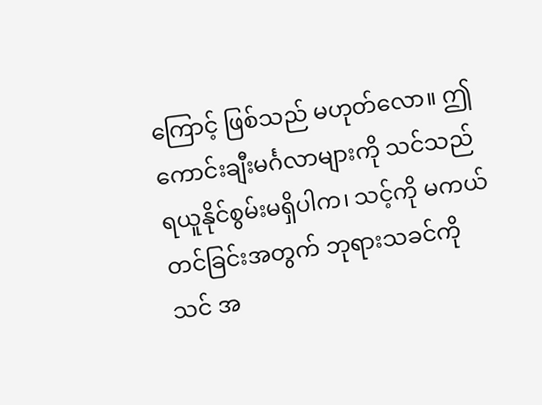ကြောင့် ဖြစ်သည် မဟုတ်လော။ ဤကောင်းချီးမင်္ဂလာများကို သင်သည် ရယူနိုင်စွမ်းမရှိပါက၊ သင့်ကို မကယ်တင်ခြင်းအတွက် ဘုရားသခင်ကို သင် အ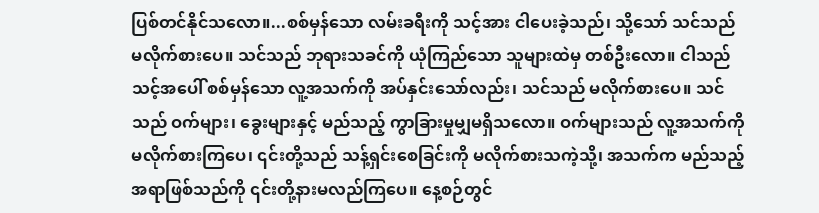ပြစ်တင်နိုင်သလော။...စစ်မှန်သော လမ်းခရီးကို သင့်အား ငါပေးခဲ့သည်၊ သို့သော် သင်သည် မလိုက်စားပေ။ သင်သည် ဘုရားသခင်ကို ယုံကြည်သော သူများထဲမှ တစ်ဦးလော။ ငါသည် သင့်အပေါ် စစ်မှန်သော လူ့အသက်ကို အပ်နှင်းသော်လည်း၊ သင်သည် မလိုက်စားပေ။ သင်သည် ဝက်များ၊ ခွေးများနှင့် မည်သည့် ကွာခြားမှုမျှမရှိသလော။ ဝက်များသည် လူ့အသက်ကို မလိုက်စားကြပေ၊ ၎င်းတို့သည် သန့်ရှင်းစေခြင်းကို မလိုက်စားသကဲ့သို့၊ အသက်က မည်သည့်အရာဖြစ်သည်ကို ၎င်းတို့နားမလည်ကြပေ။ နေ့စဉ်တွင်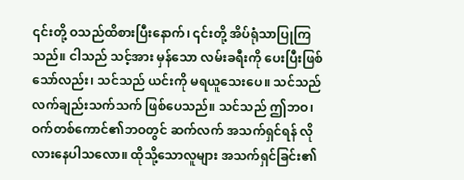၎င်းတို့ ဝသည်ထိစားပြီးနောက်၊ ၎င်းတို့ အိပ်ရုံသာပြုကြသည်။ ငါသည် သင့်အား မှန်သော လမ်းခရီးကို ပေးပြီးဖြစ်သော်လည်း၊ သင်သည် ယင်းကို မရယူသေးပေ။ သင်သည် လက်ချည်းသက်သက် ဖြစ်ပေသည်။ သင်သည် ဤဘဝ၊ ဝက်တစ်ကောင်၏ဘဝတွင် ဆက်လက် အသက်ရှင်ရန် လိုလားနေပါသလော။ ထိုသို့သောလူများ အသက်ရှင်ခြင်း၏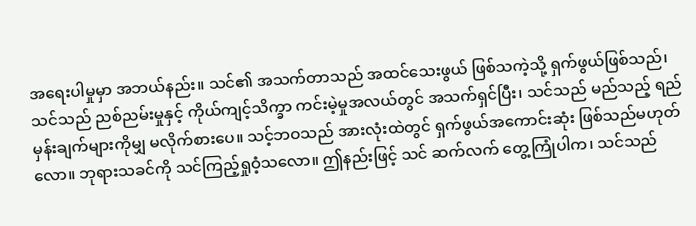အရေးပါမှုမှာ အဘယ်နည်း။ သင်၏ အသက်တာသည် အထင်သေးဖွယ် ဖြစ်သကဲ့သို့ ရှက်ဖွယ်ဖြစ်သည်၊ သင်သည် ညစ်ညမ်းမှုနှင့် ကိုယ်ကျင့်သိက္ခာ ကင်းမဲ့မှုအလယ်တွင် အသက်ရှင်ပြီး၊ သင်သည် မည်သည့် ရည်မှန်းချက်များကိုမျှ မလိုက်စားပေ။ သင့်ဘဝသည် အားလုံးထဲတွင် ရှက်ဖွယ်အကောင်းဆုံး ဖြစ်သည်မဟုတ်လော။ ဘုရားသခင်ကို သင်ကြည့်ရှုဝံ့သလော။ ဤနည်းဖြင့် သင် ဆက်လက် တွေ့ကြုံပါက၊ သင်သည်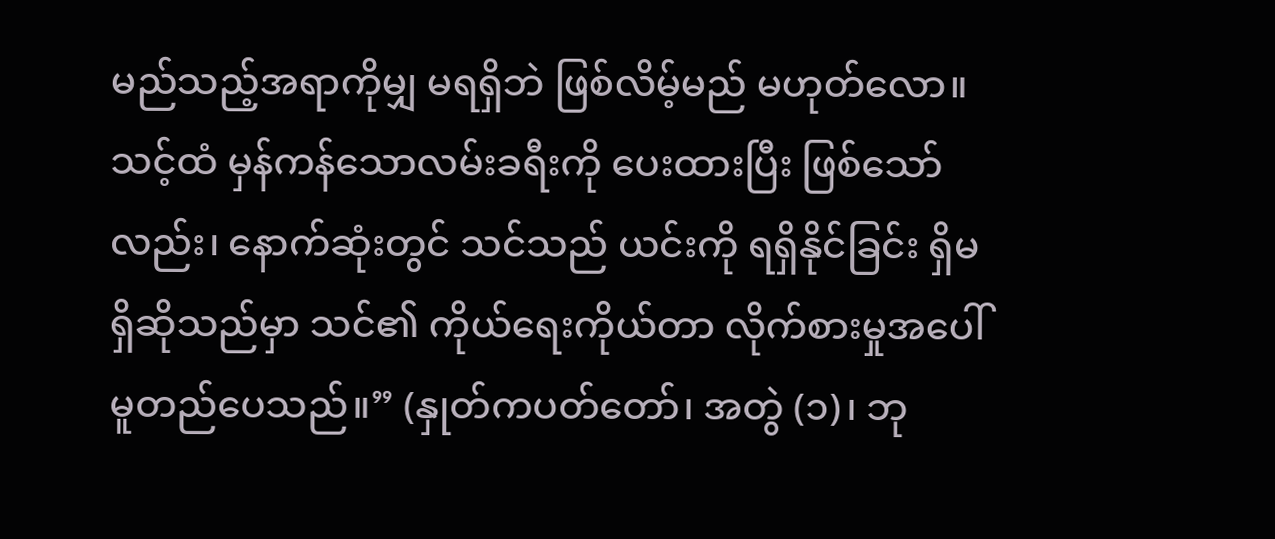မည်သည့်အရာကိုမျှ မရရှိဘဲ ဖြစ်လိမ့်မည် မဟုတ်လော။ သင့်ထံ မှန်ကန်သောလမ်းခရီးကို ပေးထားပြီး ဖြစ်သော်လည်း၊ နောက်ဆုံးတွင် သင်သည် ယင်းကို ရရှိနိုင်ခြင်း ရှိမရှိဆိုသည်မှာ သင်၏ ကိုယ်ရေးကိုယ်တာ လိုက်စားမှုအပေါ် မူတည်ပေသည်။” (နှုတ်ကပတ်တော်၊ အတွဲ (၁)၊ ဘု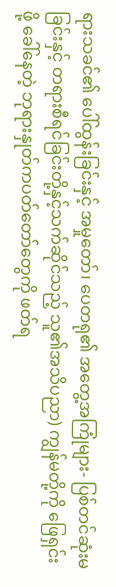ရားသခင်၏ ပေါ်ထွန်းခြင်းနှင့် အမှုတော်၊ ပေတရု၏ အတွေ့အကြုံများ- ပြစ်တင်ဆုံးမခြင်းနှင့် တရားစီရင်ခြင်းတို့နှင့်သက်ဆိုင်သည့် သူ၏အသိပညာ) ကျွန်မတို့ကို ဖြေရှင်းဖို့ ခေါ်နေတဲ့ ဘုရားနှုတ်ကပတ်တော်တွေကို ဖတ်ရ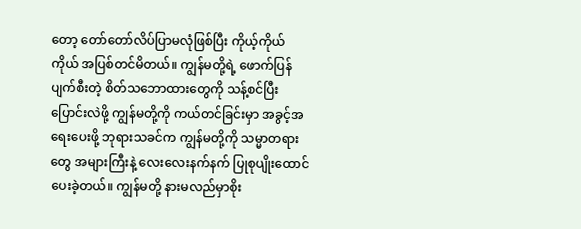တော့ တော်တော်လိပ်ပြာမလုံဖြစ်ပြီး ကိုယ့်ကိုယ်ကိုယ် အပြစ်တင်မိတယ်။ ကျွန်မတို့ရဲ့ ဖောက်ပြန်ပျက်စီးတဲ့ စိတ်သဘောထားတွေကို သန့်စင်ပြီး ပြောင်းလဲဖို့ ကျွန်မတို့ကို ကယ်တင်ခြင်းမှာ အခွင့်အရေးပေးဖို့ ဘုရားသခင်က ကျွန်မတို့ကို သမ္မာတရားတွေ အများကြီးနဲ့ လေးလေးနက်နက် ပြုစုပျိုးထောင်ပေးခဲ့တယ်။ ကျွန်မတို့ နားမလည်မှာစိုး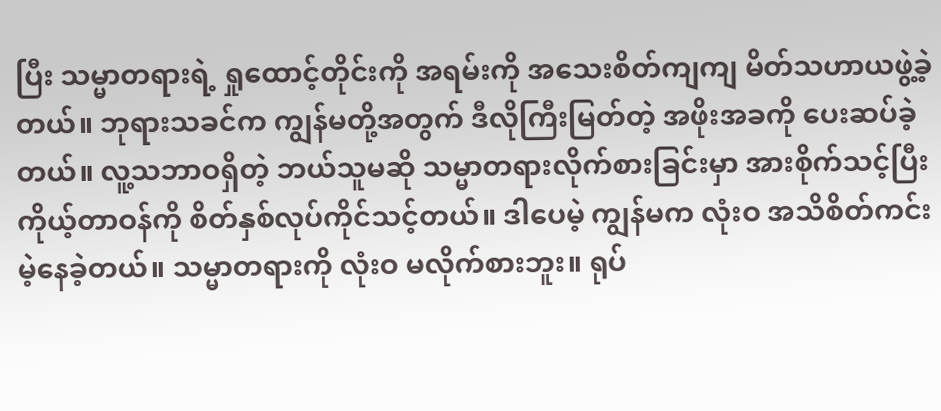ပြီး သမ္မာတရားရဲ့ ရှုထောင့်တိုင်းကို အရမ်းကို အသေးစိတ်ကျကျ မိတ်သဟာယဖွဲ့ခဲ့တယ်။ ဘုရားသခင်က ကျွန်မတို့အတွက် ဒီလိုကြီးမြတ်တဲ့ အဖိုးအခကို ပေးဆပ်ခဲ့တယ်။ လူ့သဘာဝရှိတဲ့ ဘယ်သူမဆို သမ္မာတရားလိုက်စားခြင်းမှာ အားစိုက်သင့်ပြီး ကိုယ့်တာဝန်ကို စိတ်နှစ်လုပ်ကိုင်သင့်တယ်။ ဒါပေမဲ့ ကျွန်မက လုံးဝ အသိစိတ်ကင်းမဲ့နေခဲ့တယ်။ သမ္မာတရားကို လုံးဝ မလိုက်စားဘူး။ ရုပ်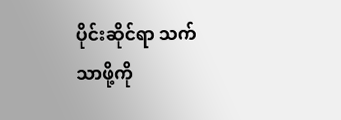ပိုင်းဆိုင်ရာ သက်သာဖို့ကို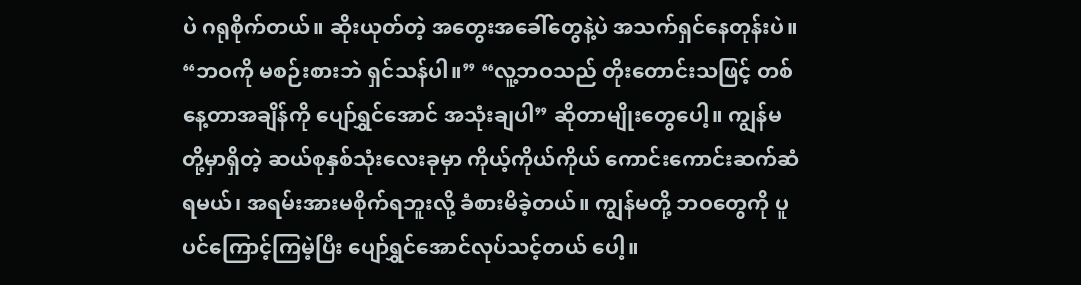ပဲ ဂရုစိုက်တယ်။ ဆိုးယုတ်တဲ့ အတွေးအခေါ်တွေနဲ့ပဲ အသက်ရှင်နေတုန်းပဲ။ “ဘဝကို မစဉ်းစားဘဲ ရှင်သန်ပါ။” “လူ့ဘဝသည် တိုးတောင်းသဖြင့် တစ်နေ့တာအချိန်ကို ပျော်ရွှင်အောင် အသုံးချပါ” ဆိုတာမျိုးတွေပေါ့။ ကျွန်မတို့မှာရှိတဲ့ ဆယ်စုနှစ်သုံးလေးခုမှာ ကိုယ့်ကိုယ်ကိုယ် ကောင်းကောင်းဆက်ဆံရမယ်၊ အရမ်းအားမစိုက်ရဘူးလို့ ခံစားမိခဲ့တယ်။ ကျွန်မတို့ ဘဝတွေကို ပူပင်ကြောင့်ကြမဲ့ပြီး ပျော်ရွှင်အောင်လုပ်သင့်တယ် ပေါ့။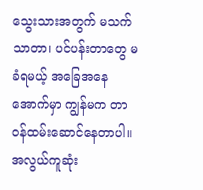သွေးသားအတွက် မသက်သာတာ၊ ပင်ပန်းတာတွေ မခံရမယ့် အခြေအနေအောက်မှာ ကျွန်မက တာဝန်ထမ်းဆောင်နေတာပါ။ အလွယ်ကူဆုံး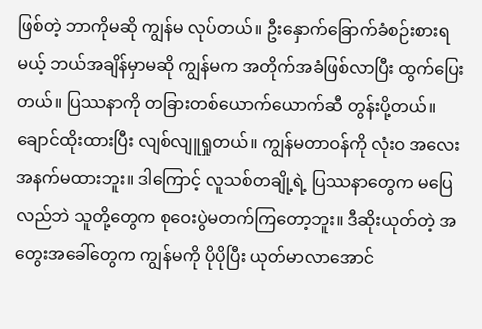ဖြစ်တဲ့ ဘာကိုမဆို ကျွန်မ လုပ်တယ်။ ဦးနှောက်ခြောက်ခံစဉ်းစားရမယ့် ဘယ်အချိန်မှာမဆို ကျွန်မက အတိုက်အခံဖြစ်လာပြီး ထွက်ပြေးတယ်။ ပြဿနာကို တခြားတစ်ယောက်ယောက်ဆီ တွန်းပို့တယ်။ ချောင်ထိုးထားပြီး လျစ်လျူရှုတယ်။ ကျွန်မတာဝန်ကို လုံးဝ အလေးအနက်မထားဘူး။ ဒါကြောင့် လူသစ်တချို့ရဲ့ ပြဿနာတွေက မပြေလည်ဘဲ သူတို့တွေက စုဝေးပွဲမတက်ကြတော့ဘူး။ ဒီဆိုးယုတ်တဲ့ အတွေးအခေါ်တွေက ကျွန်မကို ပိုပိုပြီး ယုတ်မာလာအောင်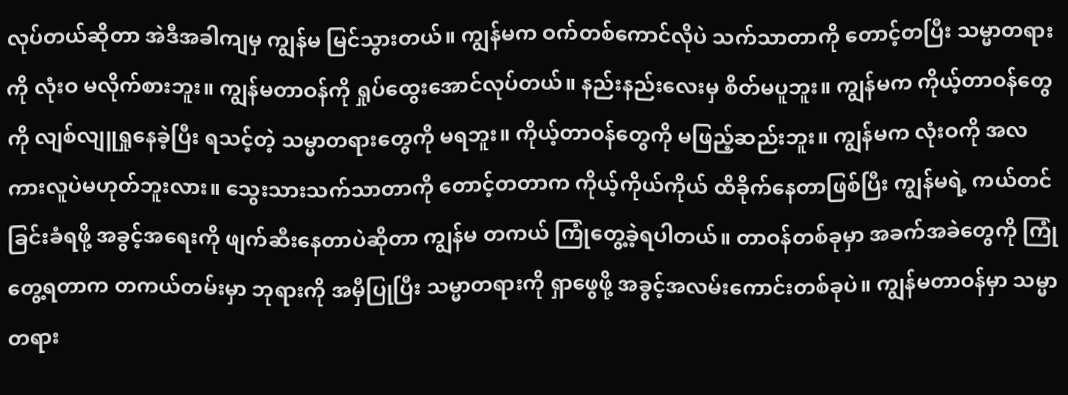လုပ်တယ်ဆိုတာ အဲဒီအခါကျမှ ကျွန်မ မြင်သွားတယ်။ ကျွန်မက ဝက်တစ်ကောင်လိုပဲ သက်သာတာကို တောင့်တပြီး သမ္မာတရားကို လုံးဝ မလိုက်စားဘူး။ ကျွန်မတာဝန်ကို ရှုပ်ထွေးအောင်လုပ်တယ်။ နည်းနည်းလေးမှ စိတ်မပူဘူး။ ကျွန်မက ကိုယ့်တာဝန်တွေကို လျစ်လျူရှုနေခဲ့ပြီး ရသင့်တဲ့ သမ္မာတရားတွေကို မရဘူး။ ကိုယ့်တာဝန်တွေကို မဖြည့်ဆည်းဘူး။ ကျွန်မက လုံးဝကို အလကားလူပဲမဟုတ်ဘူးလား။ သွေးသားသက်သာတာကို တောင့်တတာက ကိုယ့်ကိုယ်ကိုယ် ထိခိုက်နေတာဖြစ်ပြီး ကျွန်မရဲ့ ကယ်တင်ခြင်းခံရဖို့ အခွင့်အရေးကို ဖျက်ဆီးနေတာပဲဆိုတာ ကျွန်မ တကယ် ကြုံတွေ့ခဲ့ရပါတယ်။ တာဝန်တစ်ခုမှာ အခက်အခဲတွေကို ကြုံတွေ့ရတာက တကယ်တမ်းမှာ ဘုရားကို အမှီပြုပြီး သမ္မာတရားကို ရှာဖွေဖို့ အခွင့်အလမ်းကောင်းတစ်ခုပဲ။ ကျွန်မတာဝန်မှာ သမ္မာတရား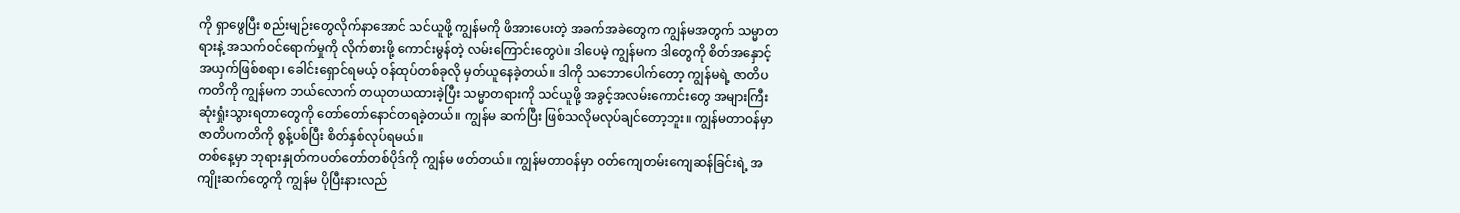ကို ရှာဖွေပြီး စည်းမျဉ်းတွေလိုက်နာအောင် သင်ယူဖို့ ကျွန်မကို ဖိအားပေးတဲ့ အခက်အခဲတွေက ကျွန်မအတွက် သမ္မာတရားနဲ့ အသက်ဝင်ရောက်မှုကို လိုက်စားဖို့ ကောင်းမွန်တဲ့ လမ်းကြောင်းတွေပဲ။ ဒါပေမဲ့ ကျွန်မက ဒါတွေကို စိတ်အနှောင့်အယှက်ဖြစ်စရာ၊ ခေါင်းရှောင်ရမယ့် ဝန်ထုပ်တစ်ခုလို မှတ်ယူနေခဲ့တယ်။ ဒါကို သဘောပေါက်တော့ ကျွန်မရဲ့ ဇာတိပကတိကို ကျွန်မက ဘယ်လောက် တယုတယထားခဲ့ပြီး သမ္မာတရားကို သင်ယူဖို့ အခွင့်အလမ်းကောင်းတွေ အများကြီး ဆုံးရှုံးသွားရတာတွေကို တော်တော်နောင်တရခဲ့တယ်။ ကျွန်မ ဆက်ပြီး ဖြစ်သလိုမလုပ်ချင်တော့ဘူး။ ကျွန်မတာဝန်မှာ ဇာတိပကတိကို စွန့်ပစ်ပြီး စိတ်နှစ်လုပ်ရမယ်။
တစ်နေ့မှာ ဘုရားနှုတ်ကပတ်တော်တစ်ပိုဒ်ကို ကျွန်မ ဖတ်တယ်။ ကျွန်မတာဝန်မှာ ဝတ်ကျေတမ်းကျေဆန်ခြင်းရဲ့ အကျိုးဆက်တွေကို ကျွန်မ ပိုပြီးနားလည်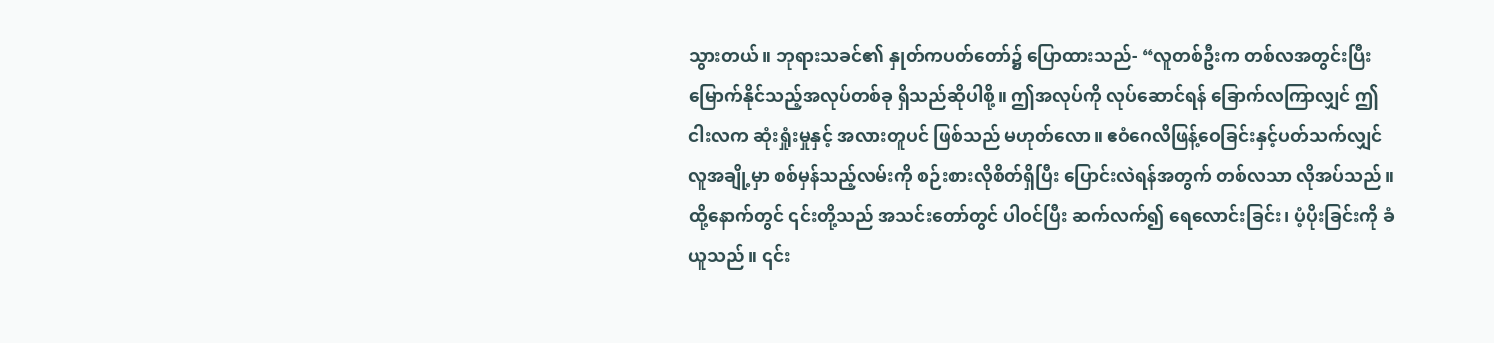သွားတယ်။ ဘုရားသခင်၏ နှုတ်ကပတ်တော်၌ ပြောထားသည်- “လူတစ်ဦးက တစ်လအတွင်းပြီးမြောက်နိုင်သည့်အလုပ်တစ်ခု ရှိသည်ဆိုပါစို့။ ဤအလုပ်ကို လုပ်ဆောင်ရန် ခြောက်လကြာလျှင် ဤငါးလက ဆုံးရှုံးမှုနှင့် အလားတူပင် ဖြစ်သည် မဟုတ်လော။ ဧဝံဂေလိဖြန့်ဝေခြင်းနှင့်ပတ်သက်လျှင် လူအချို့မှာ စစ်မှန်သည့်လမ်းကို စဉ်းစားလိုစိတ်ရှိပြီး ပြောင်းလဲရန်အတွက် တစ်လသာ လိုအပ်သည်။ ထို့နောက်တွင် ၎င်းတို့သည် အသင်းတော်တွင် ပါဝင်ပြီး ဆက်လက်၍ ရေလောင်းခြင်း၊ ပံ့ပိုးခြင်းကို ခံယူသည်။ ၎င်း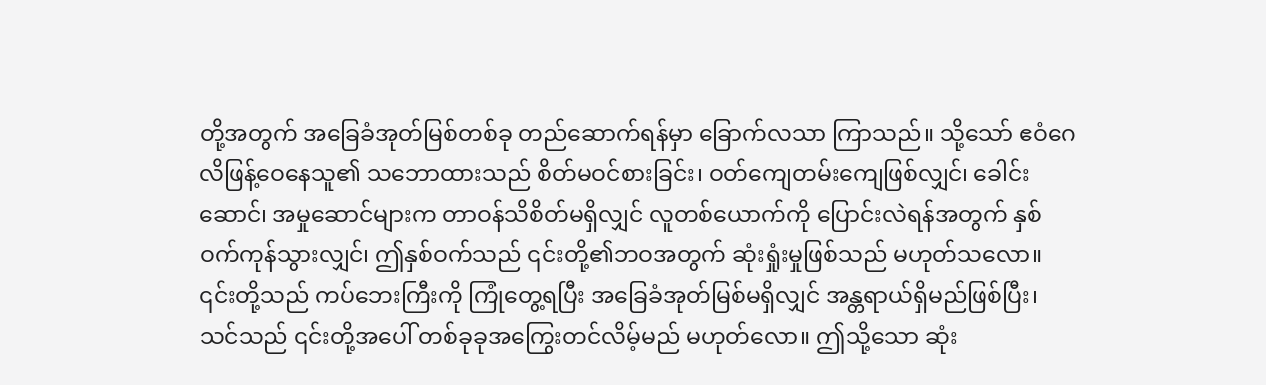တို့အတွက် အခြေခံအုတ်မြစ်တစ်ခု တည်ဆောက်ရန်မှာ ခြောက်လသာ ကြာသည်။ သို့သော် ဧဝံဂေလိဖြန့်ဝေနေသူ၏ သဘောထားသည် စိတ်မဝင်စားခြင်း၊ ဝတ်ကျေတမ်းကျေဖြစ်လျှင်၊ ခေါင်းဆောင်၊ အမှုဆောင်များက တာဝန်သိစိတ်မရှိလျှင် လူတစ်ယောက်ကို ပြောင်းလဲရန်အတွက် နှစ်ဝက်ကုန်သွားလျှင်၊ ဤနှစ်ဝက်သည် ၎င်းတို့၏ဘဝအတွက် ဆုံးရှုံးမှုဖြစ်သည် မဟုတ်သလော။ ၎င်းတို့သည် ကပ်ဘေးကြီးကို ကြုံတွေ့ရပြီး အခြေခံအုတ်မြစ်မရှိလျှင် အန္တရာယ်ရှိမည်ဖြစ်ပြီး၊ သင်သည် ၎င်းတို့အပေါ် တစ်ခုခုအကြွေးတင်လိမ့်မည် မဟုတ်လော။ ဤသို့သော ဆုံး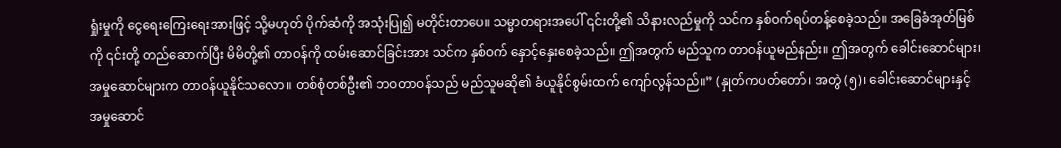ရှုံးမှုကို ငွေရေးကြေးရေးအားဖြင့် သို့မဟုတ် ပိုက်ဆံကို အသုံးပြု၍ မတိုင်းတာပေ။ သမ္မာတရားအပေါ် ၎င်းတို့၏ သိနားလည်မှုကို သင်က နှစ်ဝက်ရပ်တန့်စေခဲ့သည်။ အခြေခံအုတ်မြစ်ကို ၎င်းတို့ တည်ဆောက်ပြီး မိမိတို့၏ တာဝန်ကို ထမ်းဆောင်ခြင်းအား သင်က နှစ်ဝက် နှောင့်နှေးစေခဲ့သည်။ ဤအတွက် မည်သူက တာဝန်ယူမည်နည်း။ ဤအတွက် ခေါင်းဆောင်များ၊ အမှုဆောင်များက တာဝန်ယူနိုင်သလော။ တစ်စုံတစ်ဦး၏ ဘဝတာဝန်သည် မည်သူမဆို၏ ခံယူနိုင်စွမ်းထက် ကျော်လွန်သည်။” (နှုတ်ကပတ်တော်၊ အတွဲ (၅)၊ ခေါင်းဆောင်များနှင့် အမှုဆောင်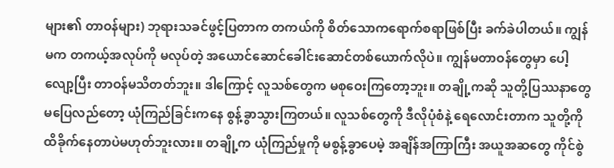များ၏ တာဝန်များ) ဘုရားသခင်ဖွင့်ပြတာက တကယ်ကို စိတ်သောကရောက်စရာဖြစ်ပြီး ခက်ခဲပါတယ်။ ကျွန်မက တကယ့်အလုပ်ကို မလုပ်တဲ့ အယောင်ဆောင်ခေါင်းဆောင်တစ်ယောက်လိုပဲ။ ကျွန်မတာဝန်တွေမှာ ပေါ့လျော့ပြီး တာဝန်မသိတတ်ဘူး။ ဒါကြောင့် လူသစ်တွေက မစုဝေးကြတော့ဘူး။ တချို့ကဆို သူတို့ပြဿနာတွေ မပြေလည်တော့ ယုံကြည်ခြင်းကနေ စွန့်ခွာသွားကြတယ်။ လူသစ်တွေကို ဒီလိုပုံစံနဲ့ ရေလောင်းတာက သူတို့ကို ထိခိုက်နေတာပဲမဟုတ်ဘူးလား။ တချို့က ယုံကြည်မှုကို မစွန့်ခွာပေမဲ့ အချိန်အကြာကြီး အယူအဆတွေ ကိုင်စွဲ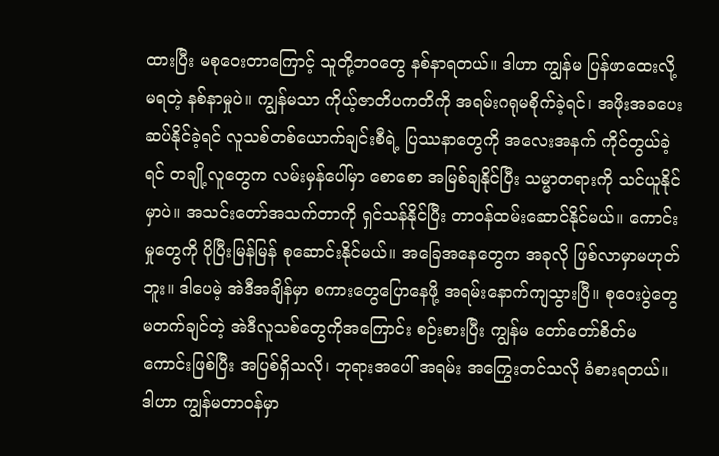ထားပြီး မစုဝေးတာကြောင့် သူတို့ဘဝတွေ နစ်နာရတယ်။ ဒါဟာ ကျွန်မ ပြန်ဖာထေးလို့မရတဲ့ နစ်နာမှုပဲ။ ကျွန်မသာ ကိုယ့်ဇာတိပကတိကို အရမ်းဂရုမစိုက်ခဲ့ရင်၊ အဖိုးအခပေးဆပ်နိုင်ခဲ့ရင် လူသစ်တစ်ယောက်ချင်းစီရဲ့ ပြဿနာတွေကို အလေးအနက် ကိုင်တွယ်ခဲ့ရင် တချို့လူတွေက လမ်းမှန်ပေါ်မှာ စောစော အမြစ်ချနိုင်ပြီး သမ္မာတရားကို သင်ယူနိုင်မှာပဲ။ အသင်းတော်အသက်တာကို ရှင်သန်နိုင်ပြီး တာဝန်ထမ်းဆောင်နိုင်မယ်။ ကောင်းမှုတွေကို ပိုပြီးမြန်မြန် စုဆောင်းနိုင်မယ်။ အခြေအနေတွေက အခုလို ဖြစ်လာမှာမဟုတ်ဘူး။ ဒါပေမဲ့ အဲဒီအချိန်မှာ စကားတွေပြောနေဖို့ အရမ်းနောက်ကျသွားပြီ။ စုဝေးပွဲတွေ မတက်ချင်တဲ့ အဲဒီလူသစ်တွေကိုအကြောင်း စဉ်းစားပြီး ကျွန်မ တော်တော်စိတ်မကောင်းဖြစ်ပြီး အပြစ်ရှိသလို၊ ဘုရားအပေါ် အရမ်း အကြွေးတင်သလို ခံစားရတယ်။ ဒါဟာ ကျွန်မတာဝန်မှာ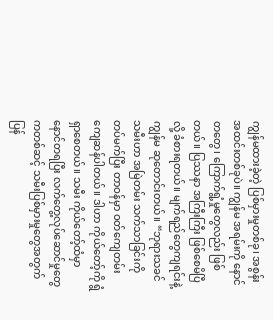ကျွန်မထားခဲ့တဲ့ ပြစ်မှားမှုတစ်ခု၊ အစွန်းအထင်းတစ်ခုပဲ။ ကျွန်မ အရမ်းကို နောင်တတွေ၊ ကြောက်ရွံ့မှုတွေလည်း ဖြစ်တယ်။ ပြဿနာ အကြီးကြီး ဖြစ်စေမိပြီလို့ ခံစားရတယ်။ မျက်ရည်တွေကျရင်းနဲ့ ကျွန်မ ဆုတောင်းတယ်။ “ဘုရားသခင် သမီးဟာ အမြဲတမ်း သက်သာခြင်းကို တပ်မက်ပြီး တာဝန်မှာ ဝတ်ကျေတမ်းကျေဆန်ပါတယ်။ ဒါဟာ ကိုယ်တော့်ကို ရွံရှာစေတယ်။ သမီး ကိုယ်တော့်ထံမှာ နောင်တရပြီး လက်တွေ့လုပ်ဆောင်မှုတွေကတစ်ဆင့် သမီးပြစ်မှားမှုတွေအတွက် ပြန်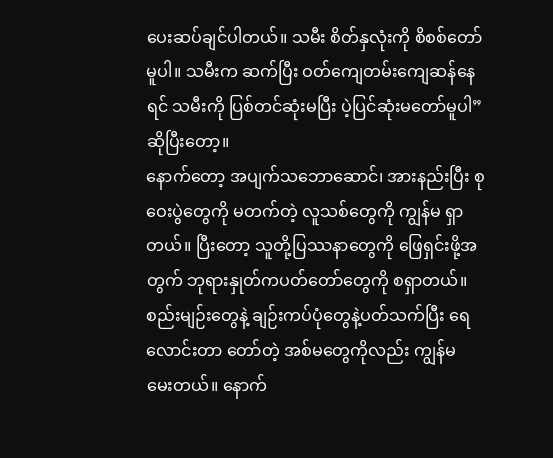ပေးဆပ်ချင်ပါတယ်။ သမီး စိတ်နှလုံးကို စိစစ်တော်မူပါ။ သမီးက ဆက်ပြီး ဝတ်ကျေတမ်းကျေဆန်နေရင် သမီးကို ပြစ်တင်ဆုံးမပြီး ပဲ့ပြင်ဆုံးမတော်မူပါ” ဆိုပြီးတော့။
နောက်တော့ အပျက်သဘောဆောင်၊ အားနည်းပြီး စုဝေးပွဲတွေကို မတက်တဲ့ လူသစ်တွေကို ကျွန်မ ရှာတယ်။ ပြီးတော့ သူတို့ပြဿနာတွေကို ဖြေရှင်းဖို့အတွက် ဘုရားနှုတ်ကပတ်တော်တွေကို စရှာတယ်။ စည်းမျဉ်းတွေနဲ့ ချဉ်းကပ်ပုံတွေနဲ့ပတ်သက်ပြီး ရေလောင်းတာ တော်တဲ့ အစ်မတွေကိုလည်း ကျွန်မ မေးတယ်။ နောက်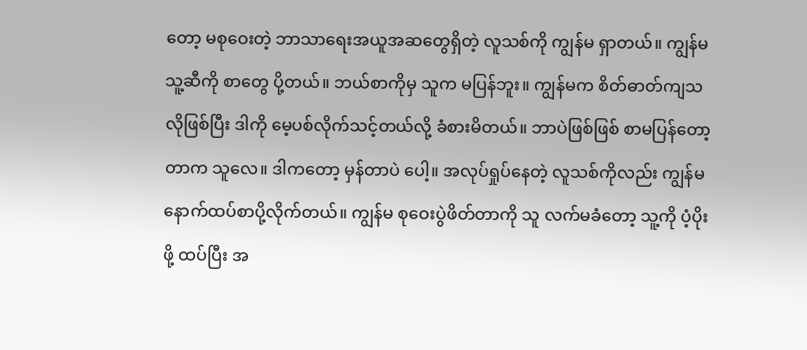တော့ မစုဝေးတဲ့ ဘာသာရေးအယူအဆတွေရှိတဲ့ လူသစ်ကို ကျွန်မ ရှာတယ်။ ကျွန်မ သူ့ဆီကို စာတွေ ပို့တယ်။ ဘယ်စာကိုမှ သူက မပြန်ဘူး။ ကျွန်မက စိတ်ဓာတ်ကျသလိုဖြစ်ပြီး ဒါကို မေ့ပစ်လိုက်သင့်တယ်လို့ ခံစားမိတယ်။ ဘာပဲဖြစ်ဖြစ် စာမပြန်တော့တာက သူလေ။ ဒါကတော့ မှန်တာပဲ ပေါ့။ အလုပ်ရှုပ်နေတဲ့ လူသစ်ကိုလည်း ကျွန်မ နောက်ထပ်စာပို့လိုက်တယ်။ ကျွန်မ စုဝေးပွဲဖိတ်တာကို သူ လက်မခံတော့ သူ့ကို ပံ့ပိုးဖို့ ထပ်ပြီး အ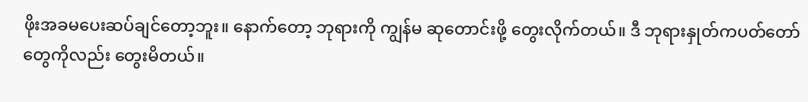ဖိုးအခမပေးဆပ်ချင်တော့ဘူး။ နောက်တော့ ဘုရားကို ကျွန်မ ဆုတောင်းဖို့ တွေးလိုက်တယ်။ ဒီ ဘုရားနှုတ်ကပတ်တော်တွေကိုလည်း တွေးမိတယ်။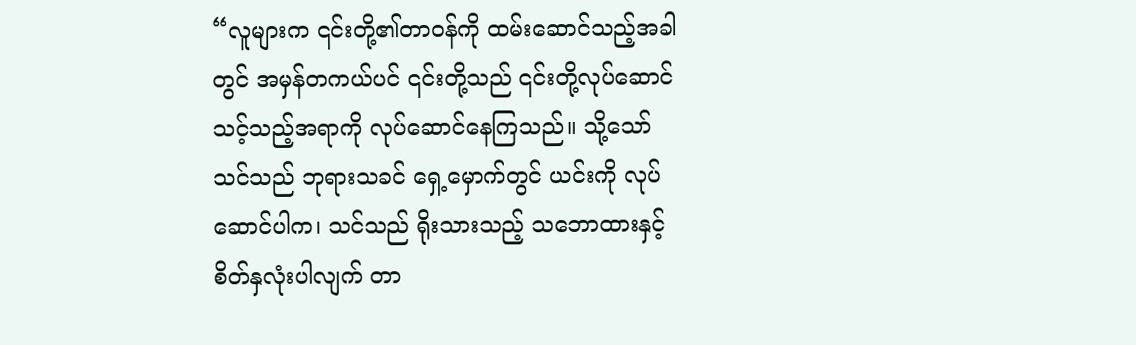“လူများက ၎င်းတို့၏တာဝန်ကို ထမ်းဆောင်သည့်အခါတွင် အမှန်တကယ်ပင် ၎င်းတို့သည် ၎င်းတို့လုပ်ဆောင်သင့်သည့်အရာကို လုပ်ဆောင်နေကြသည်။ သို့သော် သင်သည် ဘုရားသခင် ရှေ့မှောက်တွင် ယင်းကို လုပ်ဆောင်ပါက၊ သင်သည် ရိုးသားသည့် သဘောထားနှင့် စိတ်နှလုံးပါလျက် တာ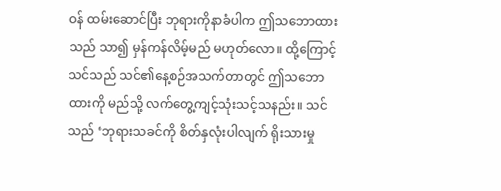ဝန် ထမ်းဆောင်ပြီး ဘုရားကိုနာခံပါက ဤသဘောထားသည် သာ၍ မှန်ကန်လိမ့်မည် မဟုတ်လော။ ထို့ကြောင့် သင်သည် သင်၏နေ့စဉ်အသက်တာတွင် ဤသဘောထားကို မည်သို့ လက်တွေ့ကျင့်သုံးသင့်သနည်း။ သင်သည် ‘ဘုရားသခင်ကို စိတ်နှလုံးပါလျက် ရိုးသားမှု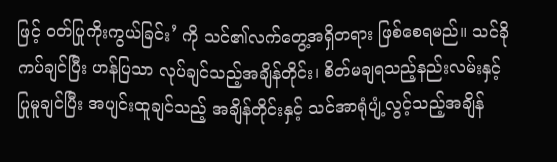ဖြင့် ဝတ်ပြုကိုးကွယ်ခြင်း’ ကို သင်၏လက်တွေ့အရှိတရား ဖြစ်စေရမည်။ သင်ခိုကပ်ချင်ပြီး ဟန်ပြသာ လုပ်ချင်သည့်အချိန်တိုင်း၊ စိတ်မချရသည့်နည်းလမ်းနှင့် ပြုမူချင်ပြီး အပျင်းထူချင်သည့် အချိန်တိုင်းနှင့် သင်အာရုံပျံ့လွင့်သည့်အချိန်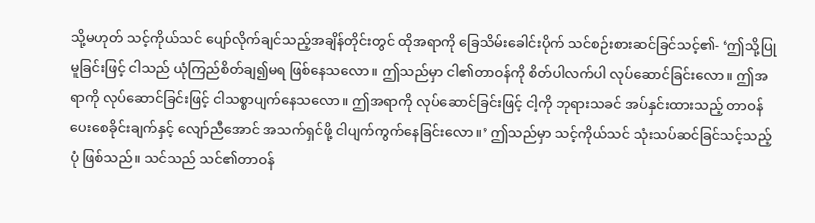သို့မဟုတ် သင့်ကိုယ်သင် ပျော်လိုက်ချင်သည့်အချိန်တိုင်းတွင် ထိုအရာကို ခြေသိမ်းခေါင်းပိုက် သင်စဉ်းစားဆင်ခြင်သင့်၏- ‘ဤသို့ပြုမူခြင်းဖြင့် ငါသည် ယုံကြည်စိတ်ချ၍မရ ဖြစ်နေသလော။ ဤသည်မှာ ငါ၏တာဝန်ကို စိတ်ပါလက်ပါ လုပ်ဆောင်ခြင်းလော။ ဤအရာကို လုပ်ဆောင်ခြင်းဖြင့် ငါသစ္စာပျက်နေသလော။ ဤအရာကို လုပ်ဆောင်ခြင်းဖြင့် ငါ့ကို ဘုရားသခင် အပ်နှင်းထားသည့် တာဝန်ပေးစေခိုင်းချက်နှင့် လျော်ညီအောင် အသက်ရှင်ဖို့ ငါပျက်ကွက်နေခြင်းလော။’ ဤသည်မှာ သင့်ကိုယ်သင် သုံးသပ်ဆင်ခြင်သင့်သည့်ပုံ ဖြစ်သည်။ သင်သည် သင်၏တာဝန်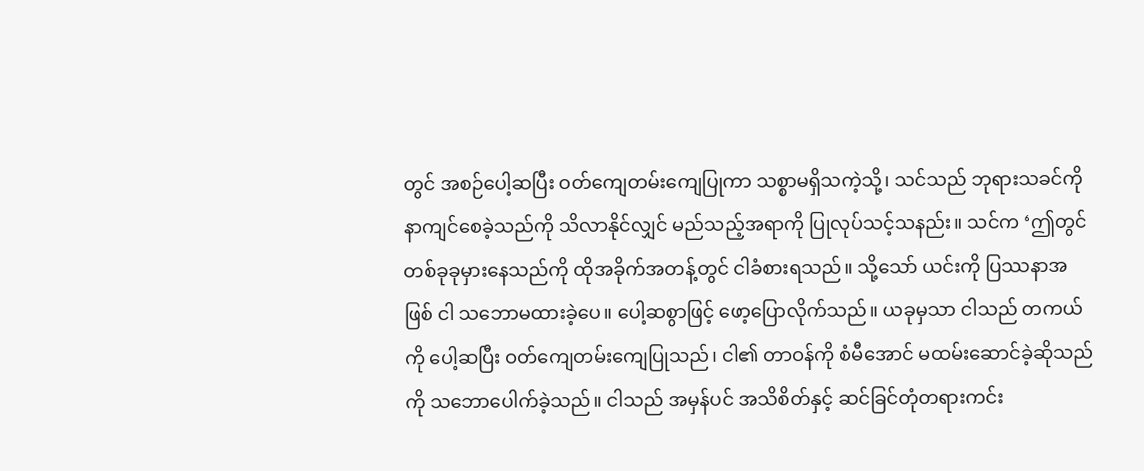တွင် အစဉ်ပေါ့ဆပြီး ဝတ်ကျေတမ်းကျေပြုကာ သစ္စာမရှိသကဲ့သို့၊ သင်သည် ဘုရားသခင်ကို နာကျင်စေခဲ့သည်ကို သိလာနိုင်လျှင် မည်သည့်အရာကို ပြုလုပ်သင့်သနည်း။ သင်က ‘ဤတွင် တစ်ခုခုမှားနေသည်ကို ထိုအခိုက်အတန့်တွင် ငါခံစားရသည်။ သို့သော် ယင်းကို ပြဿနာအဖြစ် ငါ သဘောမထားခဲ့ပေ။ ပေါ့ဆစွာဖြင့် ဖော့ပြောလိုက်သည်။ ယခုမှသာ ငါသည် တကယ်ကို ပေါ့ဆပြီး ဝတ်ကျေတမ်းကျေပြုသည်၊ ငါ၏ တာဝန်ကို စံမီအောင် မထမ်းဆောင်ခဲ့ဆိုသည်ကို သဘောပေါက်ခဲ့သည်။ ငါသည် အမှန်ပင် အသိစိတ်နှင့် ဆင်ခြင်တုံတရားကင်း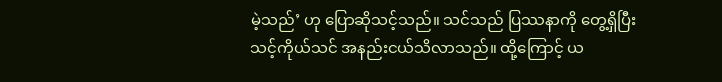မဲ့သည်’ ဟု ပြောဆိုသင့်သည်။ သင်သည် ပြဿနာကို တွေ့ရှိပြီး သင့်ကိုယ်သင် အနည်းငယ်သိလာသည်။ ထို့ကြောင့် ယ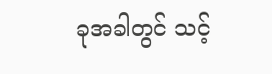ခုအခါတွင် သင့်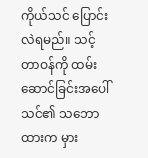ကိုယ်သင် ပြောင်းလဲရမည်။ သင့်တာဝန်ကို ထမ်းဆောင်ခြင်းအပေါ် သင်၏ သဘောထားက မှား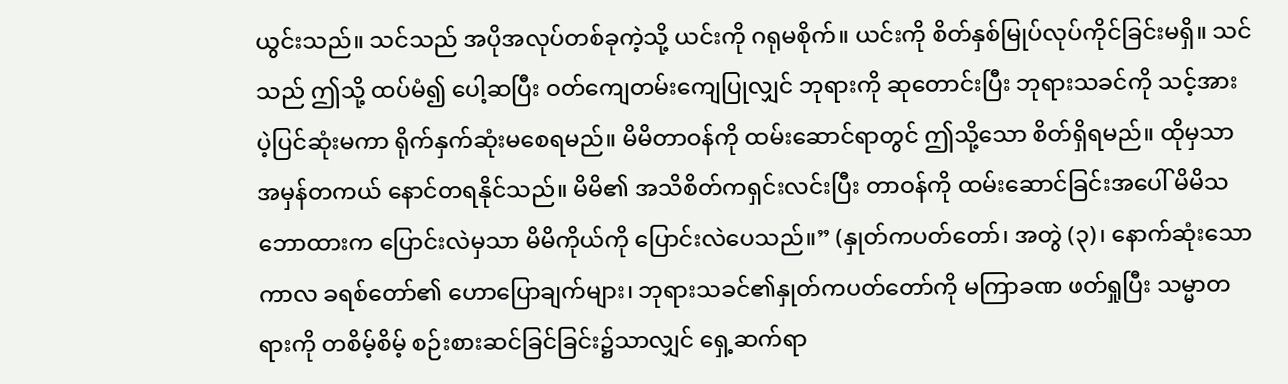ယွင်းသည်။ သင်သည် အပိုအလုပ်တစ်ခုကဲ့သို့ ယင်းကို ဂရုမစိုက်။ ယင်းကို စိတ်နှစ်မြုပ်လုပ်ကိုင်ခြင်းမရှိ။ သင်သည် ဤသို့ ထပ်မံ၍ ပေါ့ဆပြီး ဝတ်ကျေတမ်းကျေပြုလျှင် ဘုရားကို ဆုတောင်းပြီး ဘုရားသခင်ကို သင့်အား ပဲ့ပြင်ဆုံးမကာ ရိုက်နှက်ဆုံးမစေရမည်။ မိမိတာဝန်ကို ထမ်းဆောင်ရာတွင် ဤသို့သော စိတ်ရှိရမည်။ ထိုမှသာ အမှန်တကယ် နောင်တရနိုင်သည်။ မိမိ၏ အသိစိတ်ကရှင်းလင်းပြီး တာဝန်ကို ထမ်းဆောင်ခြင်းအပေါ် မိမိသဘောထားက ပြောင်းလဲမှသာ မိမိကိုယ်ကို ပြောင်းလဲပေသည်။” (နှုတ်ကပတ်တော်၊ အတွဲ (၃)၊ နောက်ဆုံးသော ကာလ ခရစ်တော်၏ ဟောပြောချက်များ၊ ဘုရားသခင်၏နှုတ်ကပတ်တော်ကို မကြာခဏ ဖတ်ရှုပြီး သမ္မာတရားကို တစိမ့်စိမ့် စဉ်းစားဆင်ခြင်ခြင်း၌သာလျှင် ရှေ့ဆက်ရာ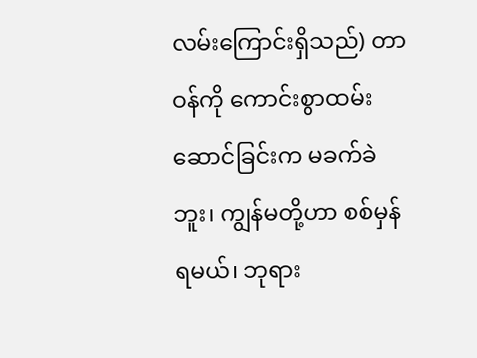လမ်းကြောင်းရှိသည်) တာဝန်ကို ကောင်းစွာထမ်းဆောင်ခြင်းက မခက်ခဲဘူး၊ ကျွန်မတို့ဟာ စစ်မှန်ရမယ်၊ ဘုရား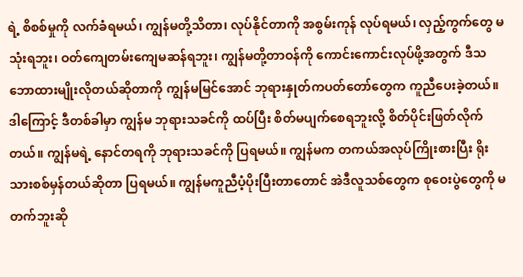ရဲ့ စိစစ်မှုကို လက်ခံရမယ်၊ ကျွန်မတို့သိတာ၊ လုပ်နိုင်တာကို အစွမ်းကုန် လုပ်ရမယ်၊ လှည့်ကွက်တွေ မသုံးရဘူး၊ ဝတ်ကျေတမ်းကျေမဆန်ရဘူး၊ ကျွန်မတို့တာဝန်ကို ကောင်းကောင်းလုပ်ဖို့အတွက် ဒီသဘောထားမျိုးလိုတယ်ဆိုတာကို ကျွန်မမြင်အောင် ဘုရားနှုတ်ကပတ်တော်တွေက ကူညီပေးခဲ့တယ်။ ဒါကြောင့် ဒီတစ်ခါမှာ ကျွန်မ ဘုရားသခင်ကို ထပ်ပြီး စိတ်မပျက်စေရဘူးလို့ စိတ်ပိုင်းဖြတ်လိုက်တယ်။ ကျွန်မရဲ့ နောင်တရကို ဘုရားသခင်ကို ပြရမယ်။ ကျွန်မက တကယ်အလုပ်ကြိုးစားပြီး ရိုးသားစစ်မှန်တယ်ဆိုတာ ပြရမယ်။ ကျွန်မကူညီပံ့ပိုးပြီးတာတောင် အဲဒီလူသစ်တွေက စုဝေးပွဲတွေကို မတက်ဘူးဆို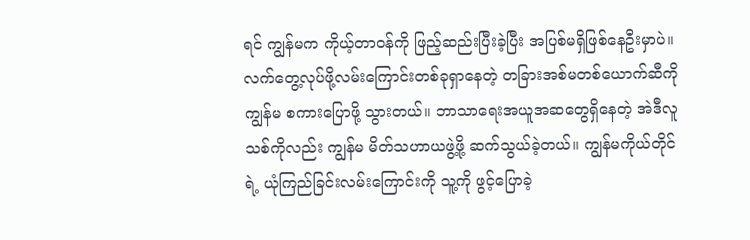ရင် ကျွန်မက ကိုယ့်တာဝန်ကို ဖြည့်ဆည်းပြီးခဲ့ပြီး အပြစ်မရှိဖြစ်နေဦးမှာပဲ။
လက်တွေ့လုပ်ဖို့လမ်းကြောင်းတစ်ခုရှာနေတဲ့ တခြားအစ်မတစ်ယောက်ဆီကို ကျွန်မ စကားပြောဖို့ သွားတယ်။ ဘာသာရေးအယူအဆတွေရှိနေတဲ့ အဲဒီလူသစ်ကိုလည်း ကျွန်မ မိတ်သဟာယဖွဲ့ဖို့ ဆက်သွယ်ခဲ့တယ်။ ကျွန်မကိုယ်တိုင်ရဲ့ ယုံကြည်ခြင်းလမ်းကြောင်းကို သူ့ကို ဖွင့်ပြောခဲ့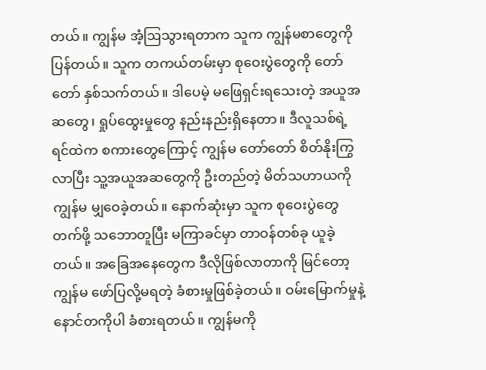တယ်။ ကျွန်မ အံ့ဩသွားရတာက သူက ကျွန်မစာတွေကို ပြန်တယ်။ သူက တကယ်တမ်းမှာ စုဝေးပွဲတွေကို တော်တော် နှစ်သက်တယ်။ ဒါပေမဲ့ မဖြေရှင်းရသေးတဲ့ အယူအဆတွေ၊ ရှုပ်ထွေးမှုတွေ နည်းနည်းရှိနေတာ။ ဒီလူသစ်ရဲ့ ရင်ထဲက စကားတွေကြောင့် ကျွန်မ တော်တော် စိတ်နိုးကြွလာပြီး သူ့အယူအဆတွေကို ဦးတည်တဲ့ မိတ်သဟာယကို ကျွန်မ မျှဝေခဲ့တယ်။ နောက်ဆုံးမှာ သူက စုဝေးပွဲတွေတက်ဖို့ သဘောတူပြီး မကြာခင်မှာ တာဝန်တစ်ခု ယူခဲ့တယ်။ အခြေအနေတွေက ဒီလိုဖြစ်လာတာကို မြင်တော့ ကျွန်မ ဖော်ပြလို့မရတဲ့ ခံစားမှုဖြစ်ခဲ့တယ်။ ဝမ်းမြောက်မှုနဲ့ နောင်တကိုပါ ခံစားရတယ်။ ကျွန်မကို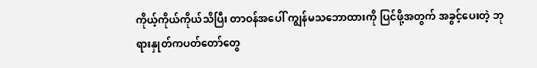ကိုယ့်ကိုယ်ကိုယ်သိပြီး တာဝန်အပေါ် ကျွန်မသဘောထားကို ပြင်ဖို့အတွက် အခွင့်ပေးတဲ့ ဘုရားနှုတ်ကပတ်တော်တွေ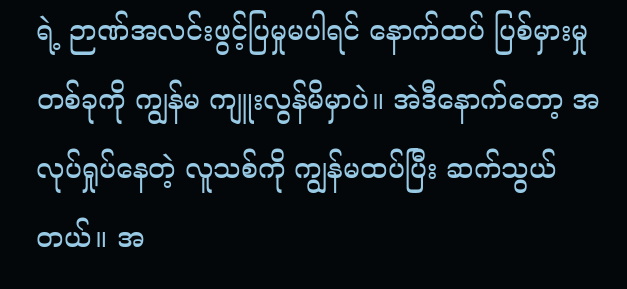ရဲ့ ဉာဏ်အလင်းဖွင့်ပြမှုမပါရင် နောက်ထပ် ပြစ်မှားမှုတစ်ခုကို ကျွန်မ ကျူးလွန်မိမှာပဲ။ အဲဒီနောက်တော့ အလုပ်ရှုပ်နေတဲ့ လူသစ်ကို ကျွန်မထပ်ပြီး ဆက်သွယ်တယ်။ အ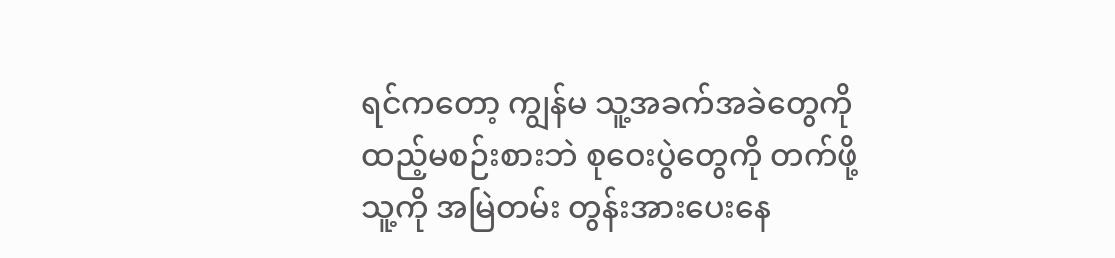ရင်ကတော့ ကျွန်မ သူ့အခက်အခဲတွေကို ထည့်မစဉ်းစားဘဲ စုဝေးပွဲတွေကို တက်ဖို့ သူ့ကို အမြဲတမ်း တွန်းအားပေးနေ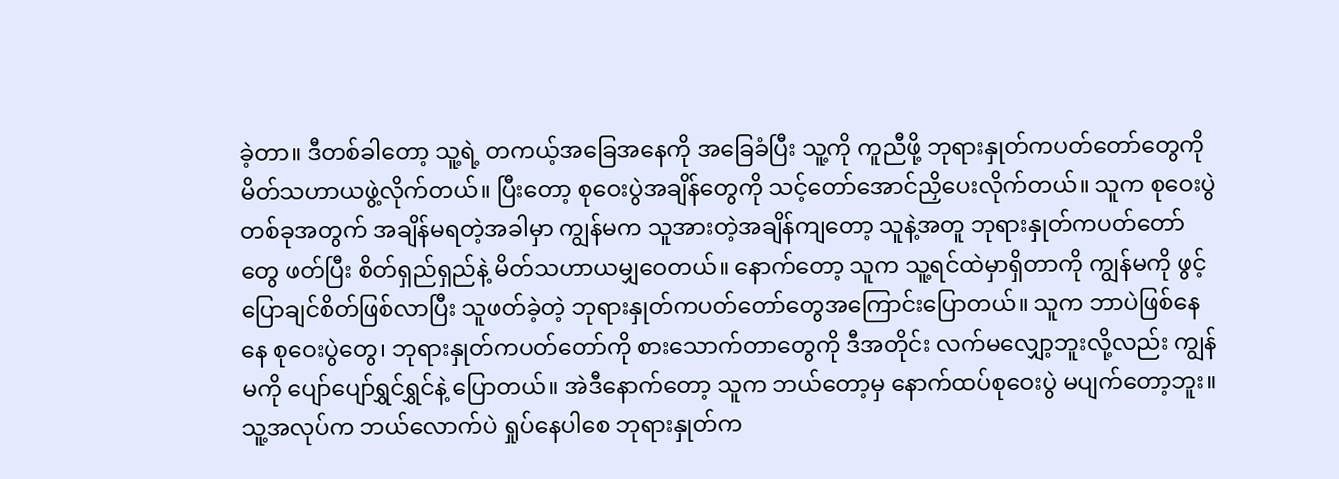ခဲ့တာ။ ဒီတစ်ခါတော့ သူ့ရဲ့ တကယ့်အခြေအနေကို အခြေခံပြီး သူ့ကို ကူညီဖို့ ဘုရားနှုတ်ကပတ်တော်တွေကို မိတ်သဟာယဖွဲ့လိုက်တယ်။ ပြီးတော့ စုဝေးပွဲအချိန်တွေကို သင့်တော်အောင်ညှိပေးလိုက်တယ်။ သူက စုဝေးပွဲတစ်ခုအတွက် အချိန်မရတဲ့အခါမှာ ကျွန်မက သူအားတဲ့အချိန်ကျတော့ သူနဲ့အတူ ဘုရားနှုတ်ကပတ်တော်တွေ ဖတ်ပြီး စိတ်ရှည်ရှည်နဲ့ မိတ်သဟာယမျှဝေတယ်။ နောက်တော့ သူက သူ့ရင်ထဲမှာရှိတာကို ကျွန်မကို ဖွင့်ပြောချင်စိတ်ဖြစ်လာပြီး သူဖတ်ခဲ့တဲ့ ဘုရားနှုတ်ကပတ်တော်တွေအကြောင်းပြောတယ်။ သူက ဘာပဲဖြစ်နေနေ စုဝေးပွဲတွေ၊ ဘုရားနှုတ်ကပတ်တော်ကို စားသောက်တာတွေကို ဒီအတိုင်း လက်မလျှော့ဘူးလို့လည်း ကျွန်မကို ပျော်ပျော်ရွှင်ရွှင်နဲ့ ပြောတယ်။ အဲဒီနောက်တော့ သူက ဘယ်တော့မှ နောက်ထပ်စုဝေးပွဲ မပျက်တော့ဘူး။ သူ့အလုပ်က ဘယ်လောက်ပဲ ရှုပ်နေပါစေ ဘုရားနှုတ်က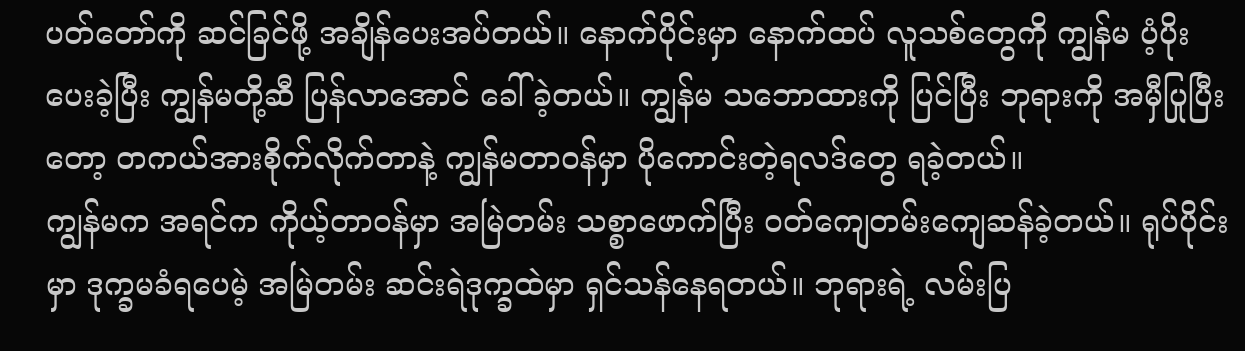ပတ်တော်ကို ဆင်ခြင်ဖို့ အချိန်ပေးအပ်တယ်။ နောက်ပိုင်းမှာ နောက်ထပ် လူသစ်တွေကို ကျွန်မ ပံ့ပိုးပေးခဲ့ပြီး ကျွန်မတို့ဆီ ပြန်လာအောင် ခေါ်ခဲ့တယ်။ ကျွန်မ သဘောထားကို ပြင်ပြီး ဘုရားကို အမှီပြုပြီးတော့ တကယ်အားစိုက်လိုက်တာနဲ့ ကျွန်မတာဝန်မှာ ပိုကောင်းတဲ့ရလဒ်တွေ ရခဲ့တယ်။
ကျွန်မက အရင်က ကိုယ့်တာဝန်မှာ အမြဲတမ်း သစ္စာဖောက်ပြီး ဝတ်ကျေတမ်းကျေဆန်ခဲ့တယ်။ ရုပ်ပိုင်းမှာ ဒုက္ခမခံရပေမဲ့ အမြဲတမ်း ဆင်းရဲဒုက္ခထဲမှာ ရှင်သန်နေရတယ်။ ဘုရားရဲ့ လမ်းပြ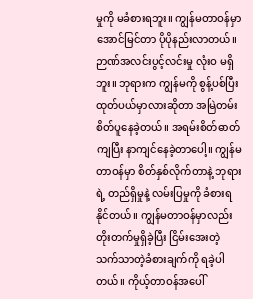မှုကို မခံစားရဘူး။ ကျွန်မတာဝန်မှာ အောင်မြင်တာ ပိုပိုနည်းလာတယ်။ ဉာဏ်အလင်းပွင့်လင်းမှု လုံးဝ မရှိဘူး။ ဘုရားက ကျွန်မကို စွန့်ပစ်ပြီး ထုတ်ပယ်မှာလားဆိုတာ အမြဲတမ်း စိတ်ပူနေခဲ့တယ်။ အရမ်းစိတ်ဓာတ်ကျပြီး နာကျင်နေခဲ့တာပေါ့။ ကျွန်မ တာဝန်မှာ စိတ်နှစ်လိုက်တာနဲ့ ဘုရားရဲ့ တည်ရှိမှုနဲ့ လမ်းပြမှုကို ခံစားရနိုင်တယ်။ ကျွန်မတာဝန်မှာလည်း တိုးတက်မှုရှိခဲ့ပြီး ငြိမ်းအေးတဲ့ သက်သာတဲ့ခံစားချက်ကို ရခဲ့ပါတယ်။ ကိုယ့်တာဝန်အပေါ်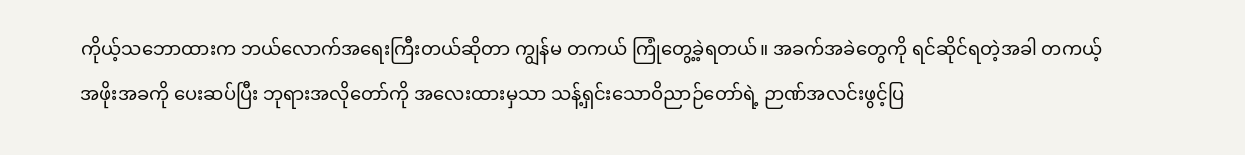ကိုယ့်သဘောထားက ဘယ်လောက်အရေးကြီးတယ်ဆိုတာ ကျွန်မ တကယ် ကြုံတွေ့ခဲ့ရတယ်။ အခက်အခဲတွေကို ရင်ဆိုင်ရတဲ့အခါ တကယ့် အဖိုးအခကို ပေးဆပ်ပြီး ဘုရားအလိုတော်ကို အလေးထားမှသာ သန့်ရှင်းသောဝိညာဉ်တော်ရဲ့ ဉာဏ်အလင်းဖွင့်ပြ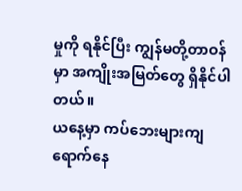မှုကို ရနိုင်ပြီး ကျွန်မတို့တာဝန်မှာ အကျိုးအမြတ်တွေ ရှိနိုင်ပါတယ်။
ယနေ့မှာ ကပ်ဘေးများကျရောက်နေ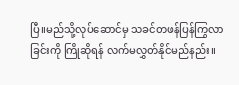ပြီ။မည်သို့လုပ်ဆောင်မှ သခင်တဖန်ပြန်ကြွလာခြင်းကို ကြိုဆိုရန် လက်မလွှတ်နိုင်မည်နည်း။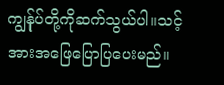ကျွန်ုပ်တို့ကိုဆက်သွယ်ပါ။သင့်အားအဖြေပြောပြပေးမည်။